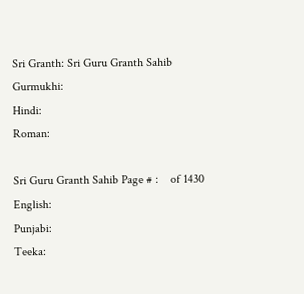Sri Granth: Sri Guru Granth Sahib
Gurmukhi:
Hindi:
Roman:

Sri Guru Granth Sahib Page # :    of 1430
English:
Punjabi:
Teeka: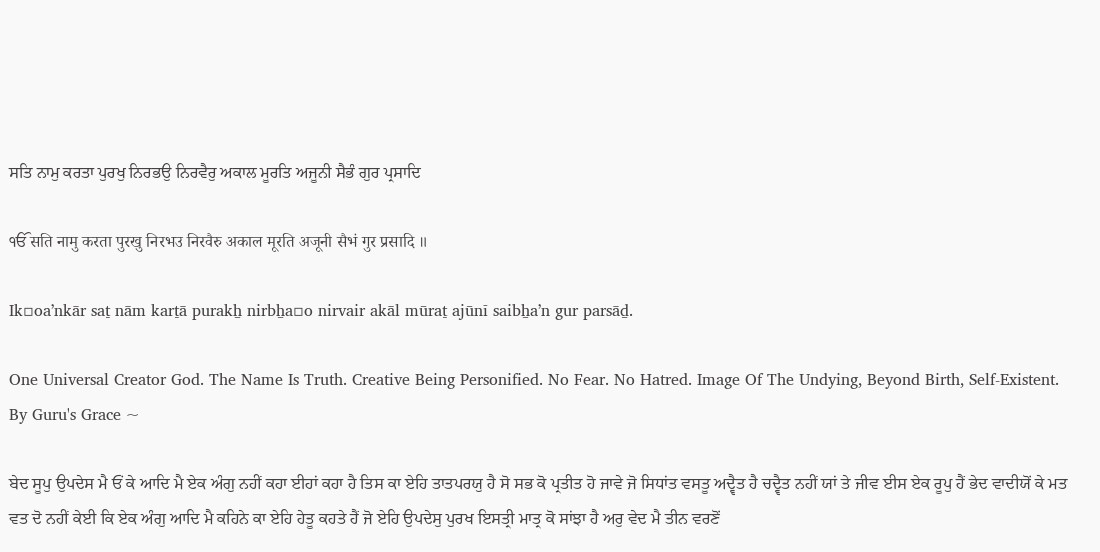ਸਤਿ ਨਾਮੁ ਕਰਤਾ ਪੁਰਖੁ ਨਿਰਭਉ ਨਿਰਵੈਰੁ ਅਕਾਲ ਮੂਰਤਿ ਅਜੂਨੀ ਸੈਭੰ ਗੁਰ ਪ੍ਰਸਾਦਿ

ੴ सति नामु करता पुरखु निरभउ निरवैरु अकाल मूरति अजूनी सैभं गुर प्रसादि ॥

Ik▫oaʼnkār saṯ nām karṯā purakẖ nirbẖa▫o nirvair akāl mūraṯ ajūnī saibẖaʼn gur parsāḏ.

One Universal Creator God. The Name Is Truth. Creative Being Personified. No Fear. No Hatred. Image Of The Undying, Beyond Birth, Self-Existent. By Guru's Grace ~

ਬੇਦ ਸੂਪੁ ਉਪਦੇਸ ਮੈ ਓਂ ਕੇ ਆਦਿ ਮੈ ਏਕ ਅੰਗੁ ਨਹੀਂ ਕਹਾ ਈਹਾਂ ਕਹਾ ਹੈ ਤਿਸ ਕਾ ਏਹਿ ਤਾਤਪਰਯੁ ਹੈ ਸੋ ਸਭ ਕੋ ਪ੍ਰਤੀਤ ਹੋ ਜਾਵੇ ਜੋ ਸਿਧਾਂਤ ਵਸਤੂ ਅਦ੍ਵੈਤ ਹੈ ਚਦ੍ਵੈਤ ਨਹੀਂ ਯਾਂ ਤੇ ਜੀਵ ਈਸ ਏਕ ਰੂਪੁ ਹੈਂ ਭੇਦ ਵਾਦੀਯੋਂ ਕੇ ਮਤ ਵਤ ਦੋ ਨਹੀਂ ਕੇਈ ਕਿ ਏਕ ਅੰਗੁ ਆਦਿ ਮੈ ਕਹਿਨੇ ਕਾ ਏਹਿ ਹੇਤੂ ਕਹਤੇ ਹੈਂ ਜੋ ਏਹਿ ਉਪਦੇਸੁ ਪੁਰਖ ਇਸਤ੍ਰੀ ਮਾਤ੍ਰ ਕੋ ਸਾਂਝਾ ਹੈ ਅਰੁ ਵੇਦ ਮੈ ਤੀਨ ਵਰਣੋਂ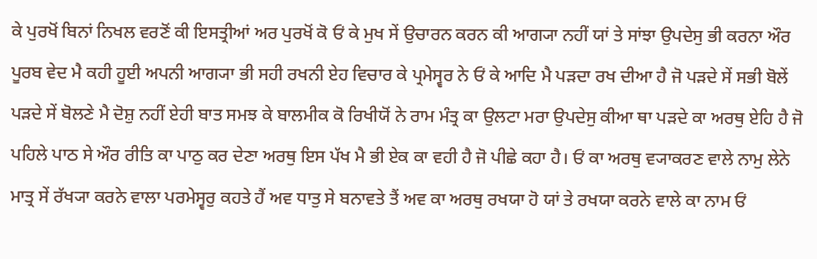ਕੇ ਪੁਰਖੋਂ ਬਿਨਾਂ ਨਿਖਲ ਵਰਣੋਂ ਕੀ ਇਸਤ੍ਰੀਆਂ ਅਰ ਪੁਰਖੋਂ ਕੋ ਓਂ ਕੇ ਮੁਖ ਸੇਂ ਉਚਾਰਨ ਕਰਨ ਕੀ ਆਗ੍ਯਾ ਨਹੀਂ ਯਾਂ ਤੇ ਸਾਂਝਾ ਉਪਦੇਸੁ ਭੀ ਕਰਨਾ ਔਰ ਪੂਰਬ ਵੇਦ ਮੈ ਕਹੀ ਹੂਈ ਅਪਨੀ ਆਗ੍ਯਾ ਭੀ ਸਹੀ ਰਖਨੀ ਏਹ ਵਿਚਾਰ ਕੇ ਪ੍ਰਮੇਸ੍ਵਰ ਨੇ ਓਂ ਕੇ ਆਦਿ ਮੈ ਪੜਦਾ ਰਖ ਦੀਆ ਹੈ ਜੋ ਪੜਦੇ ਸੇਂ ਸਭੀ ਬੋਲੇਂ ਪੜਦੇ ਸੇਂ ਬੋਲਣੇ ਮੈ ਦੋਸ਼ੁ ਨਹੀਂ ਏਹੀ ਬਾਤ ਸਮਝ ਕੇ ਬਾਲਮੀਕ ਕੋ ਰਿਖੀਯੋਂ ਨੇ ਰਾਮ ਮੰਤ੍ਰ ਕਾ ਉਲਟਾ ਮਰਾ ਉਪਦੇਸੁ ਕੀਆ ਥਾ ਪੜਦੇ ਕਾ ਅਰਥੁ ਏਹਿ ਹੈ ਜੋ ਪਹਿਲੇ ਪਾਠ ਸੇ ਔਰ ਰੀਤਿ ਕਾ ਪਾਠੁ ਕਰ ਦੇਣਾ ਅਰਥੁ ਇਸ ਪੱਖ ਮੈ ਭੀ ਏਕ ਕਾ ਵਹੀ ਹੈ ਜੋ ਪੀਛੇ ਕਹਾ ਹੈ। ਓਂ ਕਾ ਅਰਥੁ ਵ੍ਯਾਕਰਣ ਵਾਲੇ ਨਾਮੁ ਲੇਨੇ ਮਾਤ੍ਰ ਸੇਂ ਰੱਖ੍ਯਾ ਕਰਨੇ ਵਾਲਾ ਪਰਮੇਸ੍ਵਰੁ ਕਹਤੇ ਹੈਂ ਅਵ ਧਾਤੁ ਸੇ ਬਨਾਵਤੇ ਤੈਂ ਅਵ ਕਾ ਅਰਥੁ ਰਖਯਾ ਹੋ ਯਾਂ ਤੇ ਰਖਯਾ ਕਰਨੇ ਵਾਲੇ ਕਾ ਨਾਮ ਓਂ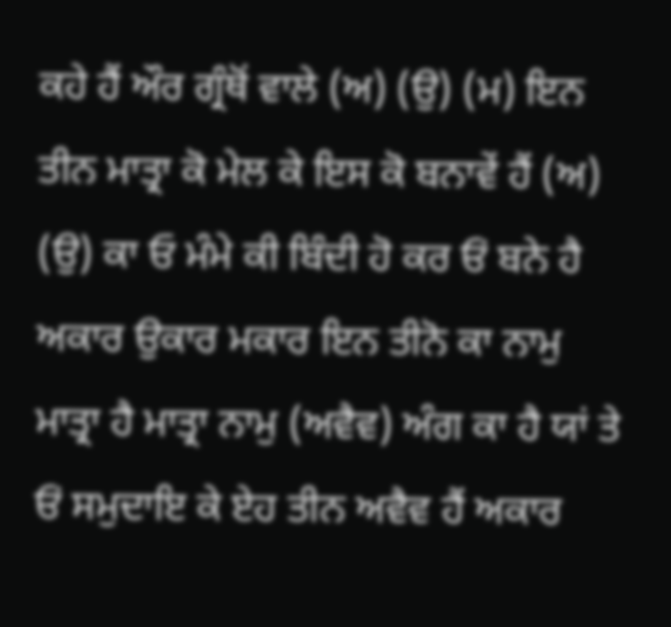ਕਹੇ ਹੈਂ ਔਰ ਗ੍ਰੰਥੋਂ ਵਾਲੇ (ਅ) (ਉ) (ਮ) ਇਨ ਤੀਨ ਮਾਤ੍ਰਾ ਕੋ ਮੇਲ ਕੇ ਇਸ ਕੋ ਬਨਾਵੇਂ ਹੈਂ (ਅ) (ਉ) ਕਾ ਓ ਮੰਮੇ ਕੀ ਬਿੰਦੀ ਹੋ ਕਰ ਓਂ ਬਨੇ ਹੈ ਅਕਾਰ ਉਕਾਰ ਮਕਾਰ ਇਨ ਤੀਨੋ ਕਾ ਨਾਮੁ ਮਾਤ੍ਰਾ ਹੈ ਮਾਤ੍ਰਾ ਨਾਮੁ (ਅਵੈਵ) ਅੰਗ ਕਾ ਹੈ ਯਾਂ ਤੇ ਓਂ ਸਮੁਦਾਇ ਕੇ ਏਹ ਤੀਨ ਅਵੈਵ ਹੈਂ ਅਕਾਰ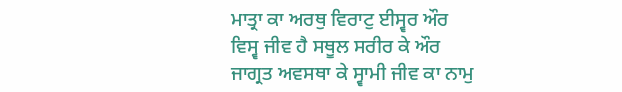ਮਾਤ੍ਰਾ ਕਾ ਅਰਥੁ ਵਿਰਾਟੁ ਈਸ੍ਵਰ ਔਰ ਵਿਸ੍ਵ ਜੀਵ ਹੈ ਸਥੂਲ ਸਰੀਰ ਕੇ ਔਰ ਜਾਗ੍ਰਤ ਅਵਸਥਾ ਕੇ ਸ੍ਵਾਮੀ ਜੀਵ ਕਾ ਨਾਮੁ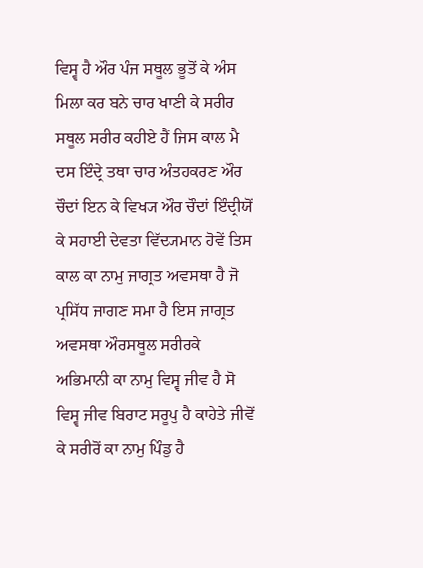ਵਿਸ੍ਵ ਹੈ ਔਰ ਪੰਜ ਸਥੂਲ ਭੂਤੋਂ ਕੇ ਅੰਸ ਮਿਲਾ ਕਰ ਬਨੇ ਚਾਰ ਖਾਣੀ ਕੇ ਸਰੀਰ ਸਥੂਲ ਸਰੀਰ ਕਹੀਏ ਹੈਂ ਜਿਸ ਕਾਲ ਮੈ ਦਸ ਇੰਦ੍ਰੇ ਤਥਾ ਚਾਰ ਅੰਤਹਕਰਣ ਔਰ ਚੌਦਾਂ ਇਨ ਕੇ ਵਿਖ੍ਯ ਔਰ ਚੌਦਾਂ ਇੰਦ੍ਰੀਯੋਂ ਕੇ ਸਹਾਈ ਦੇਵਤਾ ਵਿੱਦ੍ਯਮਾਨ ਹੋਵੇਂ ਤਿਸ ਕਾਲ ਕਾ ਨਾਮੁ ਜਾਗ੍ਰਤ ਅਵਸਥਾ ਹੈ ਜੋ ਪ੍ਰਸਿੱਧ ਜਾਗਣ ਸਮਾ ਹੈ ਇਸ ਜਾਗ੍ਰਤ ਅਵਸਥਾ ਔਰਸਥੂਲ ਸਰੀਰਕੇ ਅਭਿਮਾਨੀ ਕਾ ਨਾਮੁ ਵਿਸ੍ਵ ਜੀਵ ਹੈ ਸੋ ਵਿਸ੍ਵ ਜੀਵ ਬਿਰਾਟ ਸਰੂਪੁ ਹੈ ਕਾਹੇਤੇ ਜੀਵੋਂ ਕੇ ਸਰੀਰੋਂ ਕਾ ਨਾਮੁ ਪਿੰਡੁ ਹੈ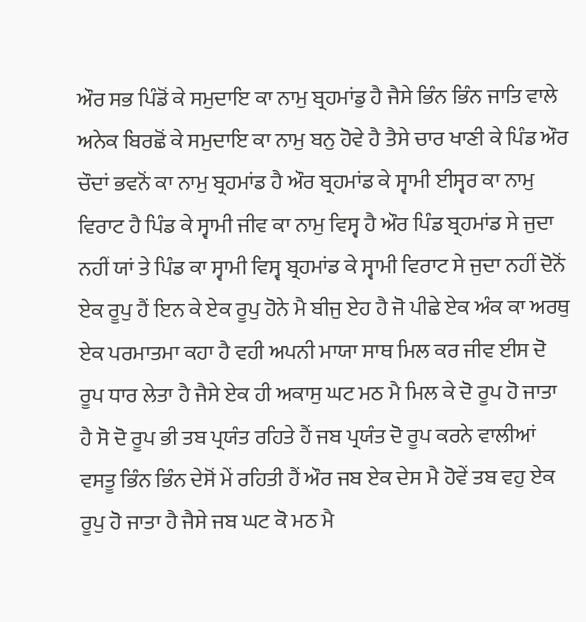ਔਰ ਸਭ ਪਿੰਡੋਂ ਕੇ ਸਮੁਦਾਇ ਕਾ ਨਾਮੁ ਬ੍ਰਹਮਾਂਡੁ ਹੈ ਜੈਸੇ ਭਿੰਨ ਭਿੰਨ ਜਾਤਿ ਵਾਲੇ ਅਨੇਕ ਬਿਰਛੋਂ ਕੇ ਸਮੁਦਾਇ ਕਾ ਨਾਮੁ ਬਨੁ ਹੋਵੇ ਹੈ ਤੈਸੇ ਚਾਰ ਖਾਣੀ ਕੇ ਪਿੰਡ ਔਰ ਚੌਦਾਂ ਭਵਨੋਂ ਕਾ ਨਾਮੁ ਬ੍ਰਹਮਾਂਡ ਹੈ ਔਰ ਬ੍ਰਹਮਾਂਡ ਕੇ ਸ੍ਵਾਮੀ ਈਸ੍ਵਰ ਕਾ ਨਾਮੁ ਵਿਰਾਟ ਹੈ ਪਿੰਡ ਕੇ ਸ੍ਵਾਮੀ ਜੀਵ ਕਾ ਨਾਮੁ ਵਿਸ੍ਵ ਹੈ ਔਰ ਪਿੰਡ ਬ੍ਰਹਮਾਂਡ ਸੇ ਜੁਦਾ ਨਹੀਂ ਯਾਂ ਤੇ ਪਿੰਡ ਕਾ ਸ੍ਵਾਮੀ ਵਿਸ੍ਵ ਬ੍ਰਹਮਾਂਡ ਕੇ ਸ੍ਵਾਮੀ ਵਿਰਾਟ ਸੇ ਜੁਦਾ ਨਹੀਂ ਦੋਨੋਂ ਏਕ ਰੂਪੁ ਹੈਂ ਇਨ ਕੇ ਏਕ ਰੂਪੁ ਹੋਨੇ ਮੈ ਬੀਜੁ ਏਹ ਹੈ ਜੋ ਪੀਛੇ ਏਕ ਅੰਕ ਕਾ ਅਰਥੁ ਏਕ ਪਰਮਾਤਮਾ ਕਹਾ ਹੈ ਵਹੀ ਅਪਨੀ ਮਾਯਾ ਸਾਥ ਮਿਲ ਕਰ ਜੀਵ ਈਸ ਦੋ ਰੂਪ ਧਾਰ ਲੇਤਾ ਹੈ ਜੈਸੇ ਏਕ ਹੀ ਅਕਾਸੁ ਘਟ ਮਠ ਮੈ ਮਿਲ ਕੇ ਦੋ ਰੂਪ ਹੋ ਜਾਤਾ ਹੈ ਸੋ ਦੋ ਰੂਪ ਭੀ ਤਬ ਪ੍ਰਯੰਤ ਰਹਿਤੇ ਹੈਂ ਜਬ ਪ੍ਰਯੰਤ ਦੋ ਰੂਪ ਕਰਨੇ ਵਾਲੀਆਂ ਵਸਤੂ ਭਿੰਨ ਭਿੰਨ ਦੇਸੋਂ ਮੇਂ ਰਹਿਤੀ ਹੈਂ ਔਰ ਜਬ ਏਕ ਦੇਸ ਮੈ ਹੋਵੇਂ ਤਬ ਵਹੁ ਏਕ ਰੂਪੁ ਹੋ ਜਾਤਾ ਹੈ ਜੈਸੇ ਜਬ ਘਟ ਕੋ ਮਠ ਮੈ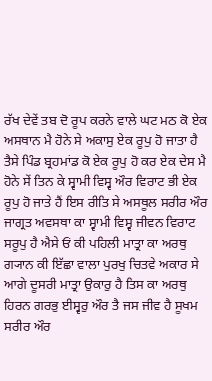ਰੱਖ ਦੇਵੇਂ ਤਬ ਦੋ ਰੂਪ ਕਰਨੇ ਵਾਲੇ ਘਟ ਮਠ ਕੋ ਏਕ ਅਸਥਾਨ ਮੈ ਹੋਨੇ ਸੇ ਅਕਾਸੁ ਏਕ ਰੂਪੁ ਹੋ ਜਾਤਾ ਹੈ ਤੈਸੇ ਪਿੰਡ ਬ੍ਰਹਮਾਂਡ ਕੋ ਏਕ ਰੂਪੁ ਹੋ ਕਰ ਏਕ ਦੇਸ ਮੈ ਹੋਨੇ ਸੇਂ ਤਿਨ ਕੇ ਸ੍ਵਾਮੀ ਵਿਸ੍ਵ ਔਰ ਵਿਰਾਟ ਭੀ ਏਕ ਰੂਪੁ ਹੋ ਜਾਤੇ ਹੈਂ ਇਸ ਰੀਤਿ ਸੇ ਅਸਥੂਲ ਸਰੀਰ ਔਰ ਜਾਗ੍ਰਤ ਅਵਸਥਾ ਕਾ ਸ੍ਵਾਮੀ ਵਿਸ੍ਵ ਜੀਵਨ ਵਿਰਾਟ ਸਰੂਪੁ ਹੈ ਐਸੇ ਓਂ ਕੀ ਪਹਿਲੀ ਮਾਤ੍ਰਾ ਕਾ ਅਰਥੁ ਗ੍ਯਾਨ ਕੀ ਇੱਛਾ ਵਾਲਾ ਪੁਰਖੁ ਚਿਤਵੇ ਅਕਾਰ ਸੇ ਆਗੇ ਦੂਸਰੀ ਮਾਤ੍ਰਾ ਉਕਾਰੁ ਹੈ ਤਿਸ ਕਾ ਅਰਥੁ ਹਿਰਨ ਗਰਭੁ ਈਸ੍ਵਰੁ ਔਰ ਤੈ ਜਸ ਜੀਵ ਹੈ ਸੂਖਮ ਸਰੀਰ ਔਰ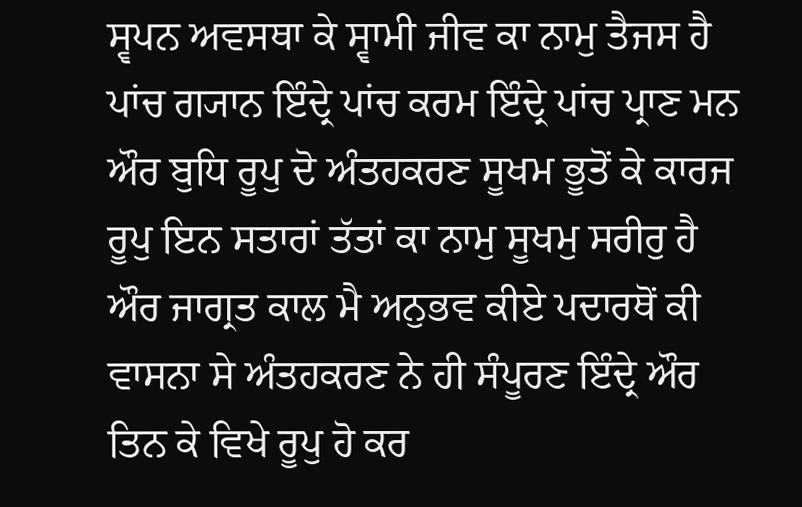ਸ੍ਵਪਨ ਅਵਸਥਾ ਕੇ ਸ੍ਵਾਮੀ ਜੀਵ ਕਾ ਨਾਮੁ ਤੈਜਸ ਹੈ ਪਾਂਚ ਗ੍ਯਾਨ ਇੰਦ੍ਰੇ ਪਾਂਚ ਕਰਮ ਇੰਦ੍ਰੇ ਪਾਂਚ ਪ੍ਰਾਣ ਮਨ ਔਰ ਬੁਧਿ ਰੂਪੁ ਦੋ ਅੰਤਹਕਰਣ ਸੂਖਮ ਭੂਤੋਂ ਕੇ ਕਾਰਜ ਰੂਪੁ ਇਨ ਸਤਾਰਾਂ ਤੱਤਾਂ ਕਾ ਨਾਮੁ ਸੂਖਮੁ ਸਰੀਰੁ ਹੈ ਔਰ ਜਾਗ੍ਰਤ ਕਾਲ ਮੈ ਅਨੁਭਵ ਕੀਏ ਪਦਾਰਥੋਂ ਕੀ ਵਾਸਨਾ ਸੇ ਅੰਤਹਕਰਣ ਨੇ ਹੀ ਸੰਪੂਰਣ ਇੰਦ੍ਰੇ ਔਰ ਤਿਨ ਕੇ ਵਿਖੇ ਰੂਪੁ ਹੋ ਕਰ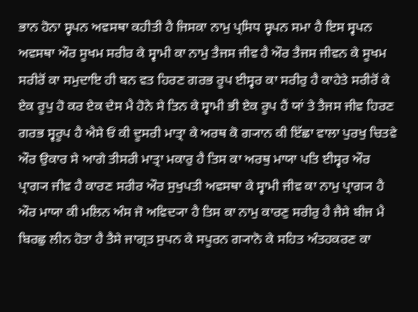ਭਾਨ ਹੋਨਾ ਸ੍ਵਪਨ ਅਵਸਥਾ ਕਹੀਤੀ ਹੈ ਜਿਸਕਾ ਨਾਮੁ ਪ੍ਰਸਿਧ ਸ੍ਵਪਨ ਸਮਾ ਹੈ ਇਸ ਸ੍ਵਪਨ ਅਵਸਥਾ ਔਰ ਸੂਖਮ ਸਰੀਰ ਕੇ ਸ੍ਵਾਮੀ ਕਾ ਨਾਮੁ ਤੈਜਸ ਜੀਵ ਹੈ ਔਰ ਤੈਜਸ ਜੀਵਨ ਕੇ ਸੂਖਮ ਸਰੀਰੋਂ ਕਾ ਸਮੁਦਾਇ ਹੀ ਬਨ ਵਤ ਹਿਰਣ ਗਰਭ ਰੂਪ ਈਸ੍ਵਰ ਕਾ ਸਰੀਰੁ ਹੈ ਕਾਹੇਤੇ ਸਰੀਰੋਂ ਕੇ ਏਕ ਰੂਪੁ ਹੋ ਕਰ ਏਕ ਦੇਸ ਮੈ ਹੋਨੇ ਸੇ ਤਿਨ ਕੇ ਸ੍ਵਾਮੀ ਭੀ ਏਕ ਰੂਪ ਹੈਂ ਯਾਂ ਤੇ ਤੈਜਸ ਜੀਵ ਹਿਰਣ ਗਰਭ ਸ੍ਵਰੂਪ ਹੈ ਐਸੇ ਓਂ ਕੀ ਦੂਸਰੀ ਮਾਤ੍ਰਾ ਕੇ ਅਰਥ ਕੋ ਗ੍ਯਾਨ ਕੀ ਇੱਛਾ ਵਾਲਾ ਪੁਰਖੁ ਚਿਤਵੇ ਔਰ ਉਕਾਰ ਸੇ ਆਗੇ ਤੀਸਰੀ ਮਾਤ੍ਰਾ ਮਕਾਰੁ ਹੈ ਤਿਸ ਕਾ ਅਰਥੁ ਮਾਯਾ ਪਤਿ ਈਸ੍ਵਰ ਔਰ ਪ੍ਰਾਗ੍ਯ ਜੀਵ ਹੈ ਕਾਰਣ ਸਰੀਰ ਔਰ ਸੁਖੁਪਤੀ ਅਵਸਥਾ ਕੇ ਸ੍ਵਾਮੀ ਜੀਵ ਕਾ ਨਾਮੁ ਪ੍ਰਾਗ੍ਯ ਹੈ ਔਰ ਮਾਯਾ ਕੀ ਮਲਿਨ ਅੰਸ ਜੋ ਅਵਿਦ੍ਯਾ ਹੈ ਤਿਸ ਕਾ ਨਾਮੁ ਕਾਰਣੁ ਸਰੀਰੁ ਹੈ ਜੈਸੇ ਬੀਜ ਮੈ ਬਿਰਛੁ ਲੀਨ ਹੋਤਾ ਹੈ ਤੈਸੇ ਜਾਗ੍ਰਤ ਸੁਪਨ ਕੇ ਸਪੂਰਨ ਗ੍ਯਾਨੋ ਕੇ ਸਹਿਤ ਅੰਤਹਕਰਣ ਕਾ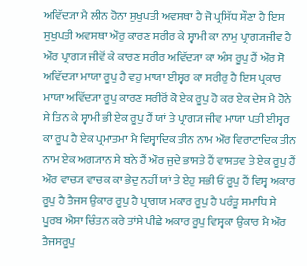ਅਵਿੱਦ੍ਯਾ ਮੈ ਲੀਨ ਹੋਨਾ ਸੁਖੁਪਤੀ ਅਵਸਥਾ ਹੈ ਜੋ ਪ੍ਰਸਿੱਧ ਸੌਣਾ ਹੈ ਇਸ ਸੁਖੁਪਤੀ ਅਵਸਥਾ ਔਰੁ ਕਾਰਣ ਸਰੀਰ ਕੇ ਸ੍ਵਾਮੀ ਕਾ ਨਾਮੁ ਪ੍ਰਾਗ੍ਯਜੀਵ ਹੈ ਔਰ ਪ੍ਰਾਗ੍ਯ ਜੀਵੋਂ ਕੇ ਕਾਰਣ ਸਰੀਰ ਅਵਿੱਦ੍ਯਾ ਕਾ ਅੰਸ ਰੂਪੁ ਹੈਂ ਔਰ ਸੋ ਅਵਿੱਦ੍ਯਾ ਮਾਯਾ ਰੂਪੁ ਹੈ ਵਹੁ ਮਾਯਾ ਈਸ੍ਵਰ ਕਾ ਸਰੀਰੁ ਹੈ ਇਸ ਪ੍ਰਕਾਰ ਮਾਯਾ ਅਵਿੱਦ੍ਯਾ ਰੂਪੁ ਕਾਰਣ ਸਰੀਰੋਂ ਕੋ ਏਕ ਰੂਪੁ ਹੋ ਕਰ ਏਕ ਦੇਸ ਮੈ ਹੋਨੇ ਸੇ ਤਿਨ ਕੇ ਸ੍ਵਾਮੀ ਭੀ ਏਕ ਰੂਪੁ ਹੈਂ ਯਾਂ ਤੇ ਪ੍ਰਾਗ੍ਯ ਜੀਵ ਮਾਯਾ ਪਤੀ ਈਸ੍ਵਰ ਕਾ ਰੂਪ ਹੈ ਏਕ ਪ੍ਰਮਾਤਮਾ ਮੈ ਵਿਸ੍ਵਾਦਿਕ ਤੀਨ ਨਾਮ ਔਰ ਵਿਰਾਟਾਦਿਕ ਤੀਨ ਨਾਮ ਏਕ ਅਗ੍ਯਾਨ ਸੇ ਬਨੇ ਹੈਂ ਔਰ ਜੁਦੇ ਭਾਸਤੇ ਹੈਂ ਵਾਸਤਵ ਤੇ ਏਕ ਰੂਪੁ ਹੈਂ ਔਰ ਵਾਚ੍ਯ ਵਾਚਕ ਕਾ ਭੇਦੁ ਨਹੀਂ ਯਾਂ ਤੇ ਏਹੁ ਸਭੀ ਓਂ ਰੂਪੁ ਹੈਂ ਵਿਸ੍ਵ ਅਕਾਰ ਰੂਪੁ ਹੈ ਤੈਜਸ ਉਕਾਰ ਰੂਪੁ ਹੈ ਪ੍ਰਾਗਯ ਮਕਾਰ ਰੂਪੁ ਹੈ ਪਰੰਤੂ ਸਮਾਧਿ ਸੇ ਪੂਰਬ ਐਸਾ ਚਿੰਤਨ ਕਰੇ ਤਾਂਸੇ ਪੀਛੇ ਅਕਾਰ ਰੂਪੁ ਵਿਸ੍ਵਕਾ ਉਕਾਰ ਮੈ ਔਰ ਤੈਜਸਰੂਪੁ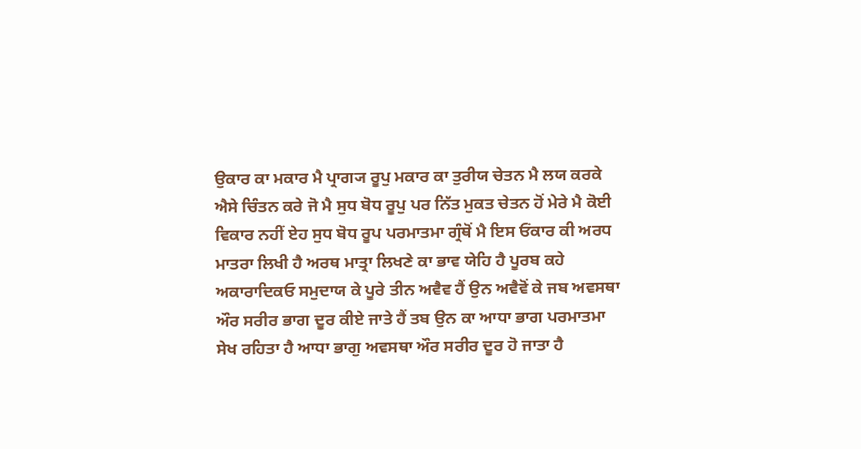ਉਕਾਰ ਕਾ ਮਕਾਰ ਮੈ ਪ੍ਰਾਗ੍ਯ ਰੂਪੁ ਮਕਾਰ ਕਾ ਤੁਰੀਯ ਚੇਤਨ ਮੈ ਲਯ ਕਰਕੇ ਐਸੇ ਚਿੰਤਨ ਕਰੇ ਜੋ ਮੈ ਸੁਧ ਬੋਧ ਰੂਪੁ ਪਰ ਨਿੱਤ ਮੁਕਤ ਚੇਤਨ ਹੋਂ ਮੇਰੇ ਮੈ ਕੋਈ ਵਿਕਾਰ ਨਹੀਂ ਏਹ ਸੁਧ ਬੋਧ ਰੂਪ ਪਰਮਾਤਮਾ ਗ੍ਰੰਥੋਂ ਮੈ ਇਸ ਓਂਕਾਰ ਕੀ ਅਰਧ ਮਾਤਰਾ ਲਿਖੀ ਹੈ ਅਰਥ ਮਾਤ੍ਰਾ ਲਿਖਣੇ ਕਾ ਭਾਵ ਯੇਹਿ ਹੈ ਪੂਰਬ ਕਹੇ ਅਕਾਰਾਦਿਕਓ ਸਮੁਦਾਯ ਕੇ ਪੂਰੇ ਤੀਨ ਅਵੈਵ ਹੈਂ ਉਨ ਅਵੈਵੋਂ ਕੇ ਜਬ ਅਵਸਥਾ ਔਰ ਸਰੀਰ ਭਾਗ ਦੂਰ ਕੀਏ ਜਾਤੇ ਹੈਂ ਤਬ ਉਨ ਕਾ ਆਧਾ ਭਾਗ ਪਰਮਾਤਮਾ ਸੇਖ ਰਹਿਤਾ ਹੈ ਆਧਾ ਭਾਗੁ ਅਵਸਥਾ ਔਰ ਸਰੀਰ ਦੂਰ ਹੋ ਜਾਤਾ ਹੈ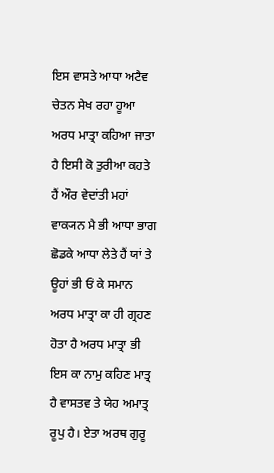ਇਸ ਵਾਸਤੇ ਆਧਾ ਅਟੈਵ ਚੇਤਨ ਸੇਖ ਰਹਾ ਹੂਆ ਅਰਧ ਮਾਤ੍ਰਾ ਕਹਿਆ ਜਾਤਾ ਹੈ ਇਸੀ ਕੋ ਤੁਰੀਆ ਕਹਤੇ ਹੈਂ ਔਰ ਵੇਦਾਂਤੀ ਮਹਾਂ ਵਾਕ੍ਯਨ ਮੈ ਭੀ ਆਧਾ ਭਾਗ ਛੋਡਕੇ ਆਧਾ ਲੇਤੇ ਹੈਂ ਯਾਂ ਤੇ ਊਹਾਂ ਭੀ ਓਂ ਕੇ ਸਮਾਨ ਅਰਧ ਮਾਤ੍ਰਾ ਕਾ ਹੀ ਗ੍ਰਹਣ ਹੋਤਾ ਹੈ ਅਰਧ ਮਾਤ੍ਰਾ ਭੀ ਇਸ ਕਾ ਨਾਮੁ ਕਹਿਣ ਮਾਤ੍ਰ ਹੈ ਵਾਸਤਵ ਤੇ ਯੇਹ ਅਮਾਤ੍ਰ ਰੂਪੁ ਹੈ। ਏਤਾ ਅਰਥ ਗੁਰੂ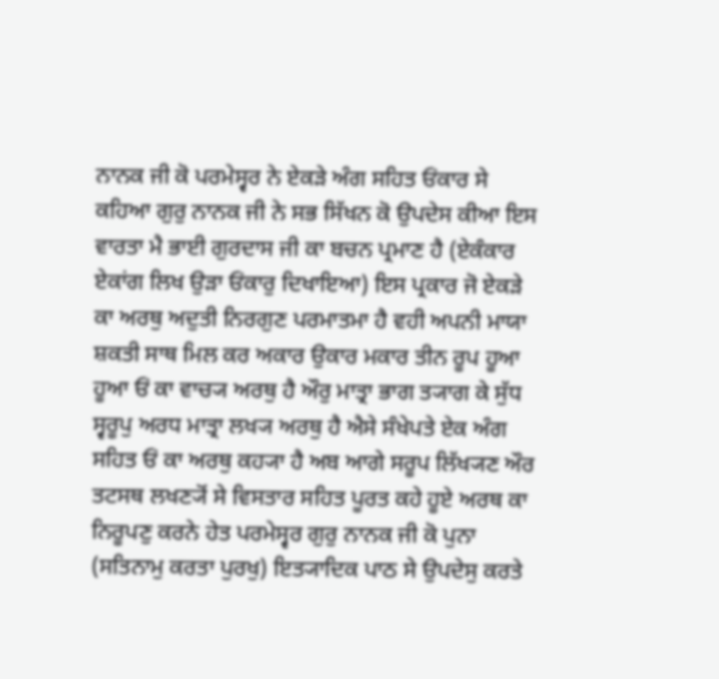ਨਾਨਕ ਜੀ ਕੋ ਪਰਮੇਸ੍ਵਰ ਨੇ ਏਕੜੇ ਅੰਗ ਸਹਿਤ ਓਂਕਾਰ ਸੇ ਕਹਿਆ ਗੁਰੁ ਨਾਨਕ ਜੀ ਨੇ ਸਭ ਸਿੱਖਨ ਕੋ ਉਪਦੇਸ ਕੀਆ ਇਸ ਵਾਰਤਾ ਮੈ ਭਾਈ ਗੁਰਦਾਸ ਜੀ ਕਾ ਬਚਨ ਪ੍ਰਮਾਣ ਹੈ (ਏਕੰਕਾਰ ਏਕਾਂਗ ਲਿਖ ਉੜਾ ਓਂਕਾਰੁ ਦਿਖਾਇਆ) ਇਸ ਪ੍ਰਕਾਰ ਜੋ ਏਕੜੇ ਕਾ ਅਰਥੁ ਅਦੁਤੀ ਨਿਰਗੁਣ ਪਰਮਾਤਮਾ ਹੈ ਵਹੀ ਅਪਨੀ ਮਾਯਾ ਸ਼ਕਤੀ ਸਾਥ ਮਿਲ ਕਰ ਅਕਾਰ ਉਕਾਰ ਮਕਾਰ ਤੀਨ ਰੂਪ ਹੂਆ ਹੂਆ ਓਂ ਕਾ ਵਾਚ੍ਯ ਅਰਥੁ ਹੈ ਔਰੁ ਮਾਤ੍ਰਾ ਭਾਗ ਤ੍ਯਾਗ ਕੇ ਸੁੱਧ ਸ੍ਵਰੂਪੁ ਅਰਧ ਮਾਤ੍ਰਾ ਲਖ੍ਯ ਅਰਥੁ ਹੈ ਐਸੇ ਸੰਖੇਪਤੇ ਏਕ ਅੰਗ ਸਹਿਤ ਓਂ ਕਾ ਅਰਥੁ ਕਹ੍ਯਾ ਹੈ ਅਬ ਆਗੇ ਸਰੂਪ ਲਿੱਖ੍ਯਣ ਔਰ ਤਟਸਥ ਲਖਣ੍ਯੋਂ ਸੇ ਵਿਸਤਾਰ ਸਹਿਤ ਪੂਰਤ ਕਹੇ ਹੂਏ ਅਰਥ ਕਾ ਨਿਰੂਪਣੁ ਕਰਨੇ ਹੇਤ ਪਰਮੇਸ੍ਵਰ ਗੁਰੁ ਨਾਨਕ ਜੀ ਕੋ ਪੁਨਾ (ਸਤਿਨਾਮੁ ਕਰਤਾ ਪੁਰਖੁ) ਇਤ੍ਯਾਦਿਕ ਪਾਠ ਸੇ ਉਪਦੇਸੁ ਕਰਤੇ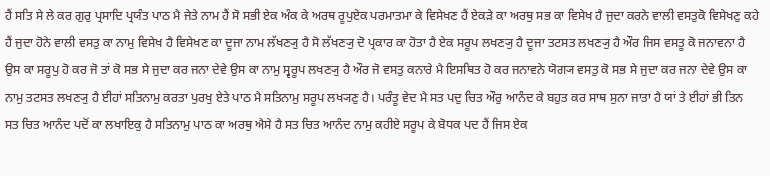ਹੈਂ ਸਤਿ ਸੇ ਲੇ ਕਰ ਗੁਰੁ ਪ੍ਰਸਾਦਿ ਪ੍ਰਯੰਤ ਪਾਠ ਮੈ ਜੇਤੇ ਨਾਮ ਹੈਂ ਸੋ ਸਭੀ ਏਕ ਅੰਕ ਕੇ ਅਰਥ ਰੂਪੁਏਕ ਪਰਮਾਤਮਾ ਕੇ ਵਿਸੇਖਣ ਹੈਂ ਏਕੜੇ ਕਾ ਅਰਥੁ ਸਭ ਕਾ ਵਿਸੇਖ ਹੈ ਜੁਦਾ ਕਰਨੇ ਵਾਲੀ ਵਸਤੁਕੋ ਵਿਸੇਖਣੁ ਕਹੇ ਹੈਂ ਜੁਦਾ ਹੋਨੇ ਵਾਲੀ ਵਸਤੁ ਕਾ ਨਾਮੁ ਵਿਸੇਖ ਹੈ ਵਿਸੇਖਣ ਕਾ ਦੂਜਾ ਨਾਮ ਲੱਖਣ੍ਯੁ ਹੈ ਸੋ ਲੱਖਣ੍ਯੁ ਦੋ ਪ੍ਰਕਾਰ ਕਾ ਹੋਤਾ ਹੈ ਏਕ ਸਰੂਪ ਲਖਣ੍ਯੁ ਹੈ ਦੂਜਾ ਤਟਸਤ ਲਖਣ੍ਯੁ ਹੈ ਔਰ ਜਿਸ ਵਸਤੂ ਕੋ ਜਨਾਵਨਾ ਹੈ ਉਸ ਕਾ ਸਰੂਪੁ ਹੋ ਕਰ ਜੋ ਤਾਂ ਕੋ ਸਭ ਸੇ ਜੁਦਾ ਕਰ ਜਨਾ ਦੇਵੇ ਉਸ ਕਾ ਨਾਮੁ ਸ੍ਵਰੂਪ ਲਖਣ੍ਯੁ ਹੈ ਔਰ ਜੋ ਵਸਤੁ ਕਨਾਰੇ ਮੈ ਇਸਥਿਤ ਹੋ ਕਰ ਜਨਾਵਨੇ ਯੋਗ੍ਯ ਵਸਤੁ ਕੋ ਸਭ ਸੇ ਜੁਦਾ ਕਰ ਜਨਾ ਦੇਵੇ ਉਸ ਕਾ ਨਾਮੁ ਤਟਸਤ ਲਖਣ੍ਯੁ ਹੈ ਈਹਾਂ ਸਤਿਨਾਮੁ ਕਰਤਾ ਪੁਰਖੁ ਏਤੇ ਪਾਠ ਮੈ ਸਤਿਨਾਮੁ ਸਰੂਪ ਲਖ੍ਯਣੁ ਹੈ। ਪਰੰਤੂ ਵੇਦ ਮੈ ਸਤ ਪਦੁ ਚਿਤ ਔਰੁ ਆਨੰਦ ਕੇ ਬਹੁਤ ਕਰ ਸਾਥ ਸੁਨਾ ਜਾਤਾ ਹੈ ਯਾਂ ਤੇ ਈਹਾਂ ਭੀ ਤਿਨ ਸਤ ਚਿਤ ਆਨੰਦ ਪਦੋਂ ਕਾ ਲਖਾਇਕੁ ਹੈ ਸਤਿਨਾਮੁ ਪਾਠ ਕਾ ਅਰਥੁ ਐਸੇ ਹੈ ਸਤ ਚਿਤ ਆਨੰਦ ਨਾਮੁ ਕਹੀਏ ਸਰੂਪ ਕੇ ਬੋਧਕ ਪਦ ਹੈਂ ਜਿਸ ਏਕ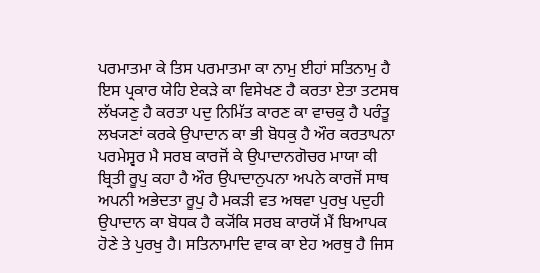ਪਰਮਾਤਮਾ ਕੇ ਤਿਸ ਪਰਮਾਤਮਾ ਕਾ ਨਾਮੁ ਈਹਾਂ ਸਤਿਨਾਮੁ ਹੈ ਇਸ ਪ੍ਰਕਾਰ ਯੇਹਿ ਏਕੜੇ ਕਾ ਵਿਸੇਖਣ ਹੈ ਕਰਤਾ ਏਤਾ ਤਟਸਥ ਲੱਖ੍ਯਣੁ ਹੈ ਕਰਤਾ ਪਦੁ ਨਿਮਿੱਤ ਕਾਰਣ ਕਾ ਵਾਚਕੁ ਹੈ ਪਰੰਤੂ ਲਖ੍ਯਣਾਂ ਕਰਕੇ ਉਪਾਦਾਨ ਕਾ ਭੀ ਬੋਧਕੁ ਹੈ ਔਰ ਕਰਤਾਪਨਾ ਪਰਮੇਸ੍ਵਰ ਮੈ ਸਰਬ ਕਾਰਜੋਂ ਕੇ ਉਪਾਦਾਨਗੋਚਰ ਮਾਯਾ ਕੀ ਬ੍ਰਿਤੀ ਰੂਪੁ ਕਹਾ ਹੈ ਔਰ ਉਪਾਦਾਨੁਪਨਾ ਅਪਨੇ ਕਾਰਜੋਂ ਸਾਥ ਅਪਨੀ ਅਭੇਦਤਾ ਰੂਪੁ ਹੈ ਮਕੜੀ ਵਤ ਅਥਵਾ ਪੁਰਖੁ ਪਦੁਹੀ ਉਪਾਦਾਨ ਕਾ ਬੋਧਕ ਹੈ ਕ੍ਯੋਂਕਿ ਸਰਬ ਕਾਰਯੋਂ ਮੈਂ ਬਿਆਪਕ ਹੋਣੇ ਤੇ ਪੁਰਖੁ ਹੈ। ਸਤਿਨਾਮਾਦਿ ਵਾਕ ਕਾ ਏਹ ਅਰਥੁ ਹੈ ਜਿਸ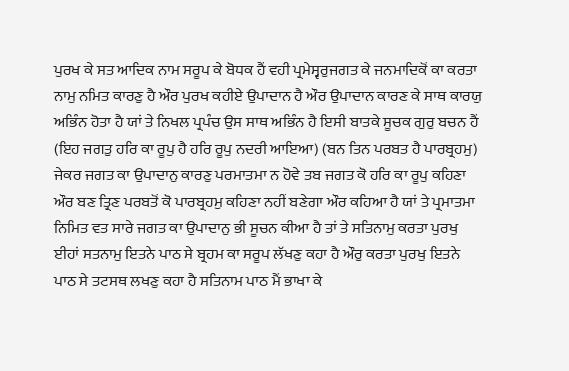ਪੁਰਖ ਕੇ ਸਤ ਆਦਿਕ ਨਾਮ ਸਰੂਪ ਕੇ ਬੋਧਕ ਹੈਂ ਵਹੀ ਪ੍ਰਮੇਸ੍ਵਰੁਜਗਤ ਕੇ ਜਨਮਾਦਿਕੋਂ ਕਾ ਕਰਤਾ ਨਾਮੁ ਨਮਿਤ ਕਾਰਣੁ ਹੈ ਔਰ ਪੁਰਖ ਕਹੀਏ ਉਪਾਦਾਨ ਹੈ ਔਰ ਉਪਾਦਾਨ ਕਾਰਣ ਕੇ ਸਾਥ ਕਾਰਯੁ ਅਭਿੰਨ ਹੋਤਾ ਹੈ ਯਾਂ ਤੇ ਨਿਖਲ ਪ੍ਰਪੰਚ ਉਸ ਸਾਥ ਅਭਿੰਨ ਹੈ ਇਸੀ ਬਾਤਕੇ ਸੂਚਕ ਗੁਰੁ ਬਚਨ ਹੈਂ (ਇਹ ਜਗਤੁ ਹਰਿ ਕਾ ਰੂਪੁ ਹੈ ਹਰਿ ਰੂਪੁ ਨਦਰੀ ਆਇਆ) (ਬਨ ਤਿਨ ਪਰਬਤ ਹੈ ਪਾਰਬ੍ਰਹਮੁ) ਜੇਕਰ ਜਗਤ ਕਾ ਉਪਾਦਾਨੁ ਕਾਰਣੁ ਪਰਮਾਤਮਾ ਨ ਹੋਵੇ ਤਬ ਜਗਤ ਕੋ ਹਰਿ ਕਾ ਰੂਪੁ ਕਹਿਣਾ ਔਰ ਬਣ ਤ੍ਰਿਣ ਪਰਬਤੋਂ ਕੋ ਪਾਰਬ੍ਰਹਮੁ ਕਹਿਣਾ ਨਹੀਂ ਬਣੇਗਾ ਔਰ ਕਹਿਆ ਹੈ ਯਾਂ ਤੇ ਪ੍ਰਮਾਤਮਾ ਨਿਮਿਤ ਵਤ ਸਾਰੇ ਜਗਤ ਕਾ ਉਪਾਦਾਨੁ ਭੀ ਸੂਚਨ ਕੀਆ ਹੈ ਤਾਂ ਤੇ ਸਤਿਨਾਮੁ ਕਰਤਾ ਪੁਰਖੁ ਈਹਾਂ ਸਤਨਾਮੁ ਇਤਨੇ ਪਾਠ ਸੇ ਬ੍ਰਹਮ ਕਾ ਸਰੂਪ ਲੱਖਣੁ ਕਹਾ ਹੈ ਔਰੁ ਕਰਤਾ ਪੁਰਖੁ ਇਤਨੇ ਪਾਠ ਸੇ ਤਟਸਥ ਲਖਣੁ ਕਹਾ ਹੈ ਸਤਿਨਾਮ ਪਾਠ ਮੈਂ ਭਾਖਾ ਕੇ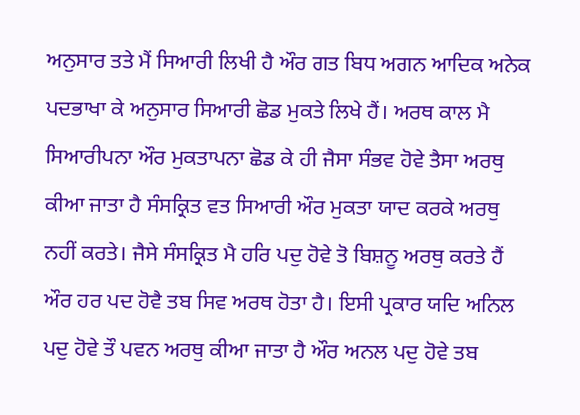ਅਨੁਸਾਰ ਤਤੇ ਮੈਂ ਸਿਆਰੀ ਲਿਖੀ ਹੈ ਔਰ ਗਤ ਬਿਧ ਅਗਨ ਆਦਿਕ ਅਨੇਕ ਪਦਭਾਖਾ ਕੇ ਅਨੁਸਾਰ ਸਿਆਰੀ ਛੋਡ ਮੁਕਤੇ ਲਿਖੇ ਹੈਂ। ਅਰਥ ਕਾਲ ਮੈ ਸਿਆਰੀਪਨਾ ਔਰ ਮੁਕਤਾਪਨਾ ਛੋਡ ਕੇ ਹੀ ਜੈਸਾ ਸੰਭਵ ਹੋਵੇ ਤੈਸਾ ਅਰਥੁ ਕੀਆ ਜਾਤਾ ਹੈ ਸੰਸਕ੍ਰਿਤ ਵਤ ਸਿਆਰੀ ਔਰ ਮੁਕਤਾ ਯਾਦ ਕਰਕੇ ਅਰਥੁ ਨਹੀਂ ਕਰਤੇ। ਜੈਸੇ ਸੰਸਕ੍ਰਿਤ ਮੈ ਹਰਿ ਪਦੁ ਹੋਵੇ ਤੋ ਬਿਸ਼ਨੂ ਅਰਥੁ ਕਰਤੇ ਹੈਂ ਔਰ ਹਰ ਪਦ ਹੋਵੈ ਤਬ ਸਿਵ ਅਰਥ ਹੋਤਾ ਹੈ। ਇਸੀ ਪ੍ਰਕਾਰ ਯਦਿ ਅਨਿਲ ਪਦੁ ਹੋਵੇ ਤੌ ਪਵਨ ਅਰਥੁ ਕੀਆ ਜਾਤਾ ਹੈ ਔਰ ਅਨਲ ਪਦੁ ਹੋਵੇ ਤਬ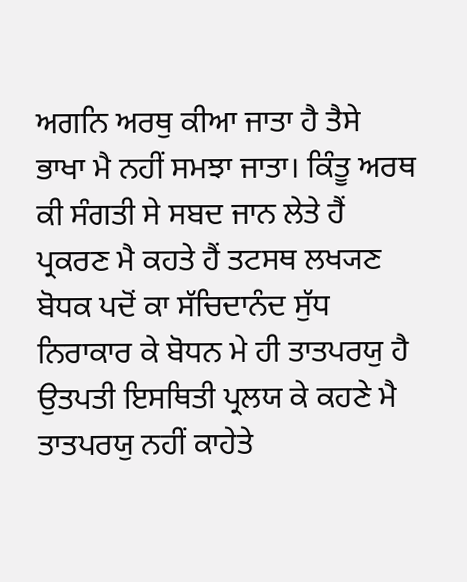ਅਗਨਿ ਅਰਥੁ ਕੀਆ ਜਾਤਾ ਹੈ ਤੈਸੇ ਭਾਖਾ ਮੈ ਨਹੀਂ ਸਮਝਾ ਜਾਤਾ। ਕਿੰਤੂ ਅਰਥ ਕੀ ਸੰਗਤੀ ਸੇ ਸਬਦ ਜਾਨ ਲੇਤੇ ਹੈਂ ਪ੍ਰਕਰਣ ਮੈ ਕਹਤੇ ਹੈਂ ਤਟਸਥ ਲਖ੍ਯਣ ਬੋਧਕ ਪਦੋਂ ਕਾ ਸੱਚਿਦਾਨੰਦ ਸੁੱਧ ਨਿਰਾਕਾਰ ਕੇ ਬੋਧਨ ਮੇ ਹੀ ਤਾਤਪਰਯੁ ਹੈ ਉਤਪਤੀ ਇਸਥਿਤੀ ਪ੍ਰਲਯ ਕੇ ਕਹਣੇ ਮੈ ਤਾਤਪਰਯੁ ਨਹੀਂ ਕਾਹੇਤੇ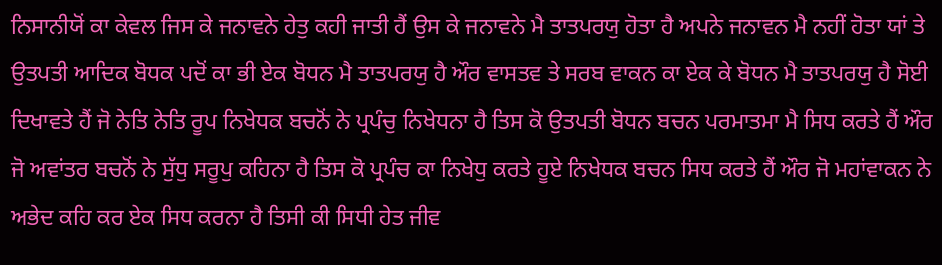ਨਿਸਾਨੀਯੋਂ ਕਾ ਕੇਵਲ ਜਿਸ ਕੇ ਜਨਾਵਨੇ ਹੇਤੁ ਕਹੀ ਜਾਤੀ ਹੈਂ ਉਸ ਕੇ ਜਨਾਵਨੇ ਮੈ ਤਾਤਪਰਯੁ ਹੋਤਾ ਹੈ ਅਪਨੇ ਜਨਾਵਨ ਮੈ ਨਹੀਂ ਹੋਤਾ ਯਾਂ ਤੇ ਉਤਪਤੀ ਆਦਿਕ ਬੋਧਕ ਪਦੋਂ ਕਾ ਭੀ ਏਕ ਬੋਧਨ ਮੈ ਤਾਤਪਰਯੁ ਹੈ ਔਰ ਵਾਸਤਵ ਤੇ ਸਰਬ ਵਾਕਨ ਕਾ ਏਕ ਕੇ ਬੋਧਨ ਮੈ ਤਾਤਪਰਯੁ ਹੈ ਸੋਈ ਦਿਖਾਵਤੇ ਹੈਂ ਜੋ ਨੇਤਿ ਨੇਤਿ ਰੂਪ ਨਿਖੇਧਕ ਬਚਨੋਂ ਨੇ ਪ੍ਰਪੰਚੁ ਨਿਖੇਧਨਾ ਹੈ ਤਿਸ ਕੋ ਉਤਪਤੀ ਬੋਧਨ ਬਚਨ ਪਰਮਾਤਮਾ ਮੈ ਸਿਧ ਕਰਤੇ ਹੈਂ ਔਰ ਜੋ ਅਵਾਂਤਰ ਬਚਨੋਂ ਨੇ ਸੁੱਧੁ ਸਰੂਪੁ ਕਹਿਨਾ ਹੈ ਤਿਸ ਕੋ ਪ੍ਰਪੰਚ ਕਾ ਨਿਖੇਧੁ ਕਰਤੇ ਹੂਏ ਨਿਖੇਧਕ ਬਚਨ ਸਿਧ ਕਰਤੇ ਹੈਂ ਔਰ ਜੋ ਮਹਾਂਵਾਕਨ ਨੇ ਅਭੇਦ ਕਹਿ ਕਰ ਏਕ ਸਿਧ ਕਰਨਾ ਹੈ ਤਿਸੀ ਕੀ ਸਿਧੀ ਹੇਤ ਜੀਵ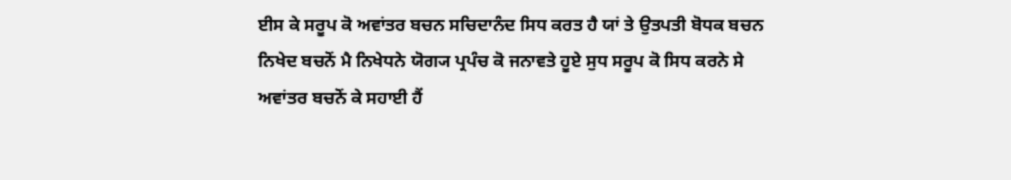ਈਸ ਕੇ ਸਰੂਪ ਕੋ ਅਵਾਂਤਰ ਬਚਨ ਸਚਿਦਾਨੰਦ ਸਿਧ ਕਰਤ ਹੈ ਯਾਂ ਤੇ ਉਤਪਤੀ ਬੋਧਕ ਬਚਨ ਨਿਖੇਦ ਬਚਨੋਂ ਮੈ ਨਿਖੇਧਨੇ ਯੋਗ੍ਯ ਪ੍ਰਪੰਚ ਕੋ ਜਨਾਵਤੇ ਹੂਏ ਸੁਧ ਸਰੂਪ ਕੋ ਸਿਧ ਕਰਨੇ ਸੇ ਅਵਾਂਤਰ ਬਚਨੋਂ ਕੇ ਸਹਾਈ ਹੈਂ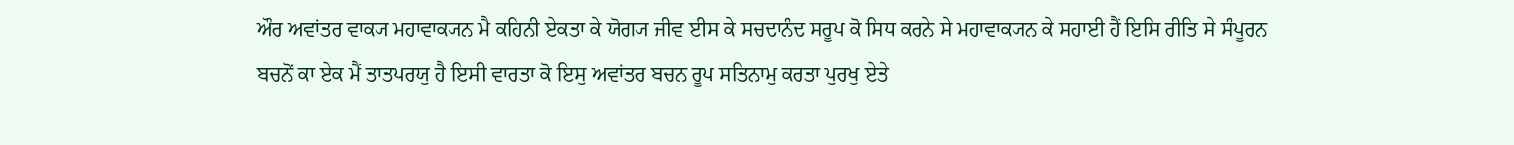ਔਰ ਅਵਾਂਤਰ ਵਾਕ੍ਯ ਮਹਾਵਾਕ੍ਯਨ ਮੈ ਕਹਿਨੀ ਏਕਤਾ ਕੇ ਯੋਗ੍ਯ ਜੀਵ ਈਸ ਕੇ ਸਚਦਾਨੰਦ ਸਰੂਪ ਕੋ ਸਿਧ ਕਰਨੇ ਸੇ ਮਹਾਵਾਕ੍ਯਨ ਕੇ ਸਹਾਈ ਹੈਂ ਇਸਿ ਰੀਤਿ ਸੇ ਸੰਪੂਰਨ ਬਚਨੋਂ ਕਾ ਏਕ ਮੈਂ ਤਾਤਪਰਯੁ ਹੈ ਇਸੀ ਵਾਰਤਾ ਕੋ ਇਸੁ ਅਵਾਂਤਰ ਬਚਨ ਰੂਪ ਸਤਿਨਾਮੁ ਕਰਤਾ ਪੁਰਖੁ ਏਤੇ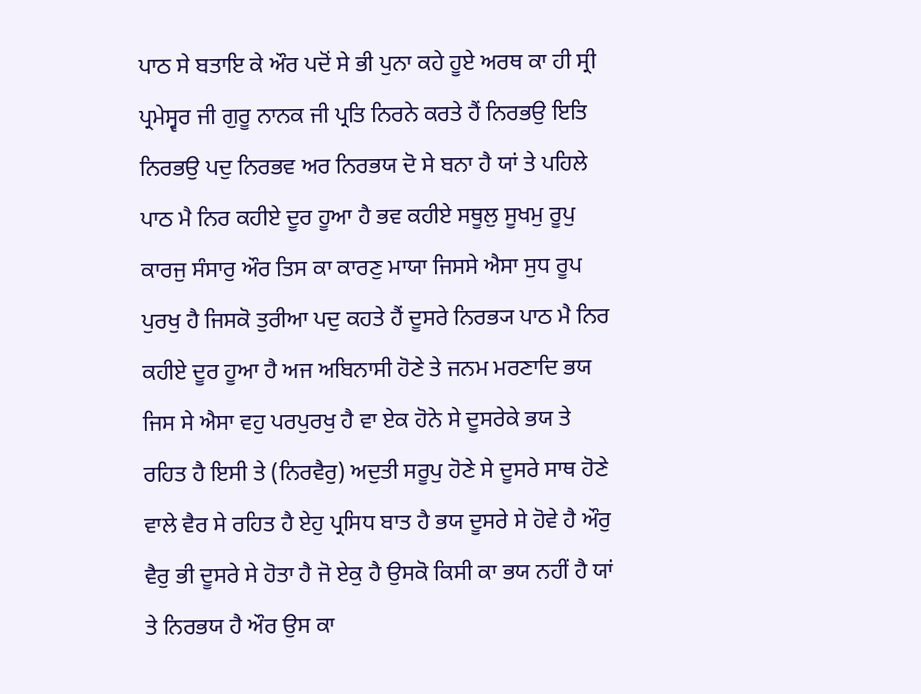ਪਾਠ ਸੇ ਬਤਾਇ ਕੇ ਔਰ ਪਦੋਂ ਸੇ ਭੀ ਪੁਨਾ ਕਹੇ ਹੂਏ ਅਰਥ ਕਾ ਹੀ ਸ੍ਰੀ ਪ੍ਰਮੇਸ੍ਵਰ ਜੀ ਗੁਰੂ ਨਾਨਕ ਜੀ ਪ੍ਰਤਿ ਨਿਰਨੇ ਕਰਤੇ ਹੈਂ ਨਿਰਭਉ ਇਤਿ ਨਿਰਭਉ ਪਦੁ ਨਿਰਭਵ ਅਰ ਨਿਰਭਯ ਦੋ ਸੇ ਬਨਾ ਹੈ ਯਾਂ ਤੇ ਪਹਿਲੇ ਪਾਠ ਮੈ ਨਿਰ ਕਹੀਏ ਦੂਰ ਹੂਆ ਹੈ ਭਵ ਕਹੀਏ ਸਥੂਲੁ ਸੂਖਮੁ ਰੂਪੁ ਕਾਰਜੁ ਸੰਸਾਰੁ ਔਰ ਤਿਸ ਕਾ ਕਾਰਣੁ ਮਾਯਾ ਜਿਸਸੇ ਐਸਾ ਸੁਧ ਰੂਪ ਪੁਰਖੁ ਹੈ ਜਿਸਕੋ ਤੁਰੀਆ ਪਦੁ ਕਹਤੇ ਹੈਂ ਦੂਸਰੇ ਨਿਰਭ੍ਯ ਪਾਠ ਮੈ ਨਿਰ ਕਹੀਏ ਦੂਰ ਹੂਆ ਹੈ ਅਜ ਅਬਿਨਾਸੀ ਹੋਣੇ ਤੇ ਜਨਮ ਮਰਣਾਦਿ ਭਯ ਜਿਸ ਸੇ ਐਸਾ ਵਹੁ ਪਰਪੁਰਖੁ ਹੈ ਵਾ ਏਕ ਹੋਨੇ ਸੇ ਦੂਸਰੇਕੇ ਭਯ ਤੇ ਰਹਿਤ ਹੈ ਇਸੀ ਤੇ (ਨਿਰਵੈਰੁ) ਅਦੁਤੀ ਸਰੂਪੁ ਹੋਣੇ ਸੇ ਦੂਸਰੇ ਸਾਥ ਹੋਣੇ ਵਾਲੇ ਵੈਰ ਸੇ ਰਹਿਤ ਹੈ ਏਹੁ ਪ੍ਰਸਿਧ ਬਾਤ ਹੈ ਭਯ ਦੂਸਰੇ ਸੇ ਹੋਵੇ ਹੈ ਔਰੁ ਵੈਰੁ ਭੀ ਦੂਸਰੇ ਸੇ ਹੋਤਾ ਹੈ ਜੋ ਏਕੁ ਹੈ ਉਸਕੋ ਕਿਸੀ ਕਾ ਭਯ ਨਹੀਂ ਹੈ ਯਾਂ ਤੇ ਨਿਰਭਯ ਹੈ ਔਰ ਉਸ ਕਾ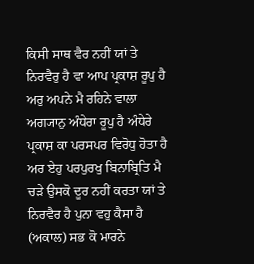ਕਿਸੀ ਸਾਥ ਵੈਰ ਨਹੀਂ ਯਾਂ ਤੇ ਨਿਰਵੈਰੁ ਹੈ ਵਾ ਆਪ ਪ੍ਰਕਾਸ਼ ਰੂਪੁ ਹੈ ਅਰੁ ਅਪਨੇ ਮੈ ਰਹਿਨੇ ਵਾਲਾ ਅਗ੍ਯਾਨੁ ਅੰਧੇਰਾ ਰੂਪੁ ਹੈ ਅੰਧੇਰੇ ਪ੍ਰਕਾਸ਼ ਕਾ ਪਰਸਪਰ ਵਿਰੋਧੁ ਹੋਤਾ ਹੈ ਅਰ ਏਹੁ ਪਰਪੁਰਖੁ ਬਿਨਾਬ੍ਰਿਤਿ ਮੈ ਚੜੇ ਉਸਕੋ ਦੂਰ ਨਹੀਂ ਕਰਤਾ ਯਾਂ ਤੇ ਨਿਰਵੈਰ ਹੈ ਪੁਨਾ ਵਹੁ ਕੈਸਾ ਹੈ (ਅਕਾਲ) ਸਭ ਕੋ ਮਾਰਨੇ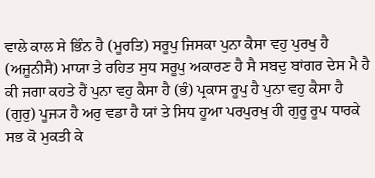ਵਾਲੇ ਕਾਲ ਸੇ ਭਿੰਨ ਹੈ (ਮੂਰਤਿ) ਸਰੂਪੁ ਜਿਸਕਾ ਪੁਨਾ ਕੈਸਾ ਵਹੁ ਪੁਰਖੁ ਹੈ (ਅਜੂਨੀਸੈ) ਮਾਯਾ ਤੇ ਰਹਿਤ ਸੁਧ ਸਰੂਪੁ ਅਕਾਰਣ ਹੈ ਸੈ ਸਬਦੁ ਬਾਂਗਰ ਦੇਸ ਮੈ ਹੈ ਕੀ ਜਗਾ ਕਹਤੇ ਹੈਂ ਪੁਨਾ ਵਹੁ ਕੈਸਾ ਹੈ (ਭੰ) ਪ੍ਰਕਾਸ ਰੂਪੁ ਹੈ ਪੁਨਾ ਵਹੁ ਕੈਸਾ ਹੈ (ਗੁਰੁ) ਪੂਜ੍ਯ ਹੈ ਅਰੁ ਵਡਾ ਹੈ ਯਾਂ ਤੇ ਸਿਧ ਹੂਆ ਪਰਪੁਰਖੁ ਹੀ ਗੁਰੂ ਰੂਪ ਧਾਰਕੇ ਸਭ ਕੋ ਮੁਕਤੀ ਕੇ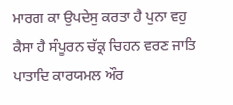ਮਾਰਗ ਕਾ ਉਪਦੇਸੁ ਕਰਤਾ ਹੈ ਪੁਨਾ ਵਹੁ ਕੈਸਾ ਹੈ ਸੰਪੂਰਨ ਚੱਕ੍ਰ ਚਿਹਨ ਵਰਣ ਜਾਤਿ ਪਾਤਾਦਿ ਕਾਰਯਮਲ ਔਰ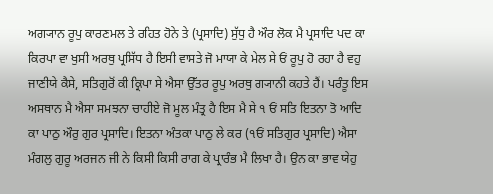ਅਗ੍ਯਾਨ ਰੂਪੁ ਕਾਰਣਮਲ ਤੇ ਰਹਿਤ ਹੋਨੇ ਤੇ (ਪ੍ਰਸਾਦਿ) ਸੁੱਧੁ ਹੈ ਔਰ ਲੋਕ ਮੈ ਪ੍ਰਸਾਦਿ ਪਦ ਕਾ ਕਿਰਪਾ ਵਾ ਖੁਸੀ ਅਰਥੁ ਪ੍ਰਸਿੱਧ ਹੈ ਇਸੀ ਵਾਸਤੇ ਜੋ ਮਾਯਾ ਕੇ ਮੇਲ ਸੇ ਓਂ ਰੂਪੁ ਹੋ ਰਹਾ ਹੈ ਵਹੁ ਜਾਣੀਯੇ ਕੈਸੇ, ਸਤਿਗੁਰੋਂ ਕੀ ਕ੍ਰਿਪਾ ਸੇ ਐਸਾ ਉੱਤਰ ਰੂਪੁ ਅਰਥੁ ਗ੍ਯਾਨੀ ਕਹਤੇ ਹੈਂ। ਪਰੰਤੂ ਇਸ ਅਸਥਾਨ ਮੈ ਐਸਾ ਸਮਝਨਾ ਚਾਹੀਏ ਜੋ ਮੂਲ ਮੰਤ੍ਰ ਹੈ ਇਸ ਮੈ ਸੇ ੧ ਓਂ ਸਤਿ ਇਤਨਾ ਤੋ ਆਦਿ ਕਾ ਪਾਠੁ ਔਰੁ ਗੁਰ ਪ੍ਰਸਾਦਿ। ਇਤਨਾ ਅੰਤਕਾ ਪਾਠੁ ਲੇ ਕਰ (੧ਓਂ ਸਤਿਗੁਰ ਪ੍ਰਸਾਦਿ) ਐਸਾ ਮੰਗਲੁ ਗੁਰੂ ਅਰਜਨ ਜੀ ਨੇ ਕਿਸੀ ਕਿਸੀ ਰਾਗ ਕੇ ਪ੍ਰਾਰੰਭ ਮੈ ਲਿਖਾ ਹੈ। ਉਨ ਕਾ ਭਾਵ ਯੇਹੁ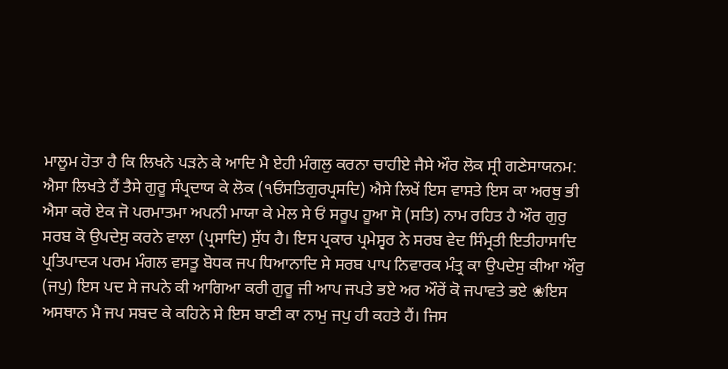ਮਾਲੂਮ ਹੋਤਾ ਹੈ ਕਿ ਲਿਖਨੇ ਪੜਨੇ ਕੇ ਆਦਿ ਮੈ ਏਹੀ ਮੰਗਲੁ ਕਰਨਾ ਚਾਹੀਏ ਜੈਸੇ ਔਰ ਲੋਕ ਸ੍ਰੀ ਗਣੇਸਾਯਨਮ: ਐਸਾ ਲਿਖਤੇ ਹੈਂ ਤੈਸੇ ਗੁਰੂ ਸੰਪ੍ਰਦਾਯ ਕੇ ਲੋਕ (੧ਓਂਸਤਿਗੁਰਪ੍ਰਸਦਿ) ਐਸੇ ਲਿਖੇਂ ਇਸ ਵਾਸਤੇ ਇਸ ਕਾ ਅਰਥੁ ਭੀ ਐਸਾ ਕਰੋ ਏਕ ਜੋ ਪਰਮਾਤਮਾ ਅਪਨੀ ਮਾਯਾ ਕੇ ਮੇਲ ਸੇ ਓਂ ਸਰੂਪ ਹੂਆ ਸੋ (ਸਤਿ) ਨਾਮ ਰਹਿਤ ਹੈ ਔਰ ਗੁਰੁ ਸਰਬ ਕੋ ਉਪਦੇਸੁ ਕਰਨੇ ਵਾਲਾ (ਪ੍ਰਸਾਦਿ) ਸੁੱਧ ਹੈ। ਇਸ ਪ੍ਰਕਾਰ ਪ੍ਰਮੇਸ੍ਵਰ ਨੇ ਸਰਬ ਵੇਦ ਸਿੰਮ੍ਰਤੀ ਇਤੀਹਾਸਾਦਿ ਪ੍ਰਤਿਪਾਦ੍ਯ ਪਰਮ ਮੰਗਲ ਵਸਤੂ ਬੋਧਕ ਜਪ ਧਿਆਨਾਦਿ ਸੇ ਸਰਬ ਪਾਪ ਨਿਵਾਰਕ ਮੰਤ੍ਰ ਕਾ ਉਪਦੇਸੁ ਕੀਆ ਔਰੁ (ਜਪੁ) ਇਸ ਪਦ ਸੇ ਜਪਨੇ ਕੀ ਆਗਿਆ ਕਰੀ ਗੁਰੂ ਜੀ ਆਪ ਜਪਤੇ ਭਏ ਅਰ ਔਰੇਂ ਕੋ ਜਪਾਵਤੇ ਭਏ ❀ਇਸ ਅਸਥਾਨ ਮੈ ਜਪ ਸਬਦ ਕੇ ਕਹਿਨੇ ਸੇ ਇਸ ਬਾਣੀ ਕਾ ਨਾਮੁ ਜਪੁ ਹੀ ਕਹਤੇ ਹੈਂ। ਜਿਸ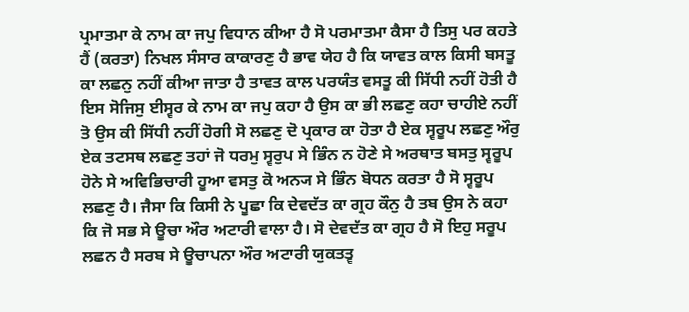ਪ੍ਰਮਾਤਮਾ ਕੇ ਨਾਮ ਕਾ ਜਪੁ ਵਿਧਾਨ ਕੀਆ ਹੈ ਸੋ ਪਰਮਾਤਮਾ ਕੈਸਾ ਹੈ ਤਿਸੁ ਪਰ ਕਹਤੇ ਹੈਂ (ਕਰਤਾ) ਨਿਖਲ ਸੰਸਾਰ ਕਾਕਾਰਣੁ ਹੈ ਭਾਵ ਯੇਹ ਹੈ ਕਿ ਯਾਵਤ ਕਾਲ ਕਿਸੀ ਬਸਤੂ ਕਾ ਲਛਨੁ ਨਹੀਂ ਕੀਆ ਜਾਤਾ ਹੈ ਤਾਵਤ ਕਾਲ ਪਰਯੰਤ ਵਸਤੂ ਕੀ ਸਿੱਧੀ ਨਹੀਂ ਹੋਤੀ ਹੈ ਇਸ ਸੋਜਿਸੁ ਈਸ੍ਵਰ ਕੇ ਨਾਮ ਕਾ ਜਪੁ ਕਹਾ ਹੈ ਉਸ ਕਾ ਭੀ ਲਛਣੁ ਕਹਾ ਚਾਹੀਏ ਨਹੀਂ ਤੋ ਉਸ ਕੀ ਸਿੱਧੀ ਨਹੀਂ ਹੋਗੀ ਸੋ ਲਛਣੁ ਦੋ ਪ੍ਰਕਾਰ ਕਾ ਹੋਤਾ ਹੈ ਏਕ ਸ੍ਵਰੂਪ ਲਛਣੁ ਔਰੁ ਏਕ ਤਟਸਥ ਲਛਣੁ ਤਹਾਂ ਜੋ ਧਰਮੁ ਸ੍ਵਰੁਪ ਸੇ ਭਿੰਨ ਨ ਹੋਣੇ ਸੇ ਅਰਥਾਤ ਬਸਤੁ ਸ੍ਵਰੂਪ ਹੋਨੇ ਸੇ ਅਵਿਭਿਚਾਰੀ ਹੂਆ ਵਸਤੁ ਕੋ ਅਨ੍ਯ ਸੇ ਭਿੰਨ ਬੋਧਨ ਕਰਤਾ ਹੈ ਸੋ ਸ੍ਵਰੂਪ ਲਛਣੁ ਹੈ। ਜੈਸਾ ਕਿ ਕਿਸੀ ਨੇ ਪੂਛਾ ਕਿ ਦੇਵਦੱਤ ਕਾ ਗ੍ਰਹ ਕੌਨੁ ਹੈ ਤਬ ਉਸ ਨੇ ਕਹਾ ਕਿ ਜੋ ਸਭ ਸੇ ਊਚਾ ਔਰ ਅਟਾਰੀ ਵਾਲਾ ਹੈ। ਸੋ ਦੇਵਦੱਤ ਕਾ ਗ੍ਰਹ ਹੈ ਸੋ ਇਹੁ ਸਰੂਪ ਲਛਨ ਹੈ ਸਰਬ ਸੇ ਊਚਾਪਨਾ ਔਰ ਅਟਾਰੀ ਯੁਕਤਤ੍ਵ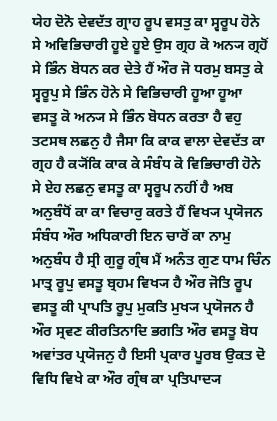ਯੇਹ ਦੋਨੋ ਦੇਵਦੱਤ ਗ੍ਰਾਹ ਰੂਪ ਵਸਤੁ ਕਾ ਸ੍ਵਰੂਪ ਹੋਨੇ ਸੇ ਅਵਿਭਿਚਾਰੀ ਹੂਏ ਹੂਏ ਉਸ ਗ੍ਰਹ ਕੋ ਅਨ੍ਯ ਗ੍ਰਹੋਂ ਸੇ ਭਿੰਨ ਬੋਧਨ ਕਰ ਦੇਤੇ ਹੈਂ ਔਰ ਜੋ ਧਰਮੁ ਬਸਤੁ ਕੇ ਸ੍ਵਰੂਪੁ ਸੇ ਭਿੰਨ ਹੋਨੇ ਸੇ ਵਿਭਿਚਾਰੀ ਹੂਆ ਹੂਆ ਵਸਤੂ ਕੋ ਅਨ੍ਯ ਸੇ ਭਿੰਨ ਬੋਧਨ ਕਰਤਾ ਹੈ ਵਹੁ ਤਟਸਥ ਲਛਨੁ ਹੈ ਜੈਸਾ ਕਿ ਕਾਕ ਵਾਲਾ ਦੇਵਦੱਤ ਕਾ ਗ੍ਰਹ ਹੈ ਕ੍ਯੋਂਕਿ ਕਾਕ ਕੇ ਸੰਬੰਧ ਕੋ ਵਿਭਿਚਾਰੀ ਹੋਨੇ ਸੇ ਏਹ ਲਛਨੁ ਵਸਤੂ ਕਾ ਸ੍ਵਰੂਪ ਨਹੀਂ ਹੈ ਅਬ ਅਨੁਬੰਧੋਂ ਕਾ ਕਾ ਵਿਚਾਰੁ ਕਰਤੇ ਹੈਂ ਵਿਖ੍ਯ ਪ੍ਰਯੋਜਨ ਸੰਬੰਧ ਔਰ ਅਧਿਕਾਰੀ ਇਨ ਚਾਰੋਂ ਕਾ ਨਾਮੁ ਅਨੁਬੰਧ ਹੈ ਸ੍ਰੀ ਗੁਰੂ ਗ੍ਰੰਥ ਮੈਂ ਅਨੰਤ ਗੁਣ ਧਾਮ ਚਿੰਨ ਮਾਤ੍ਰ ਰੂਪੁ ਵਸਤੂ ਬ੍ਰਹਮ ਵਿਖ੍ਯ ਹੈ ਔਰ ਜੋਤਿ ਰੂਪ ਵਸਤੂ ਕੀ ਪ੍ਰਾਪਤਿ ਰੂਪੁ ਮੁਕਤਿ ਮੁਖ੍ਯ ਪ੍ਰਯੋਜਨ ਹੈ ਔਰ ਸ੍ਰਵਣ ਕੀਰਤਿਨਾਦਿ ਭਗਤਿ ਔਰ ਵਸਤੂ ਬੋਧ ਅਵਾਂਤਰ ਪ੍ਰਯੋਜਨੁ ਹੈ ਇਸੀ ਪ੍ਰਕਾਰ ਪੂਰਬ ਉਕਤ ਦੋ ਵਿਧਿ ਵਿਖੇ ਕਾ ਔਰ ਗ੍ਰੰਥ ਕਾ ਪ੍ਰਤਿਪਾਦ੍ਯ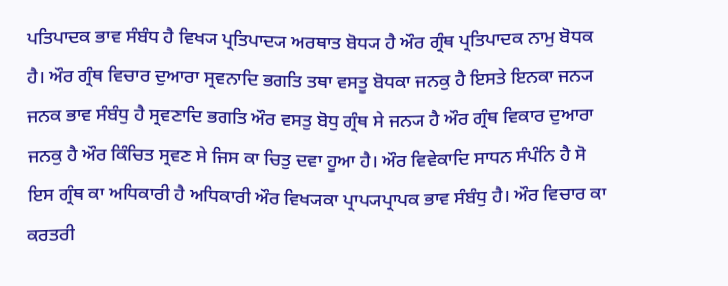ਪਤਿਪਾਦਕ ਭਾਵ ਸੰਬੰਧ ਹੈ ਵਿਖ੍ਯ ਪ੍ਰਤਿਪਾਦ੍ਯ ਅਰਥਾਤ ਬੋਧ੍ਯ ਹੈ ਔਰ ਗ੍ਰੰਥ ਪ੍ਰਤਿਪਾਦਕ ਨਾਮੁ ਬੋਧਕ ਹੈ। ਔਰ ਗ੍ਰੰਥ ਵਿਚਾਰ ਦੁਆਰਾ ਸ੍ਰਵਨਾਦਿ ਭਗਤਿ ਤਥਾ ਵਸਤੂ ਬੋਧਕਾ ਜਨਕੁ ਹੈ ਇਸਤੇ ਇਨਕਾ ਜਨ੍ਯ ਜਨਕ ਭਾਵ ਸੰਬੰਧੁ ਹੈ ਸ੍ਰਵਣਾਦਿ ਭਗਤਿ ਔਰ ਵਸਤੁ ਬੋਧੁ ਗ੍ਰੰਥ ਸੇ ਜਨ੍ਯ ਹੈ ਔਰ ਗ੍ਰੰਥ ਵਿਕਾਰ ਦੁਆਰਾ ਜਨਕੁ ਹੈ ਔਰ ਕਿੰਚਿਤ ਸ੍ਰਵਣ ਸੇ ਜਿਸ ਕਾ ਚਿਤੁ ਦਵਾ ਹੂਆ ਹੈ। ਔਰ ਵਿਵੇਕਾਦਿ ਸਾਧਨ ਸੰਪੰਨਿ ਹੈ ਸੋ ਇਸ ਗ੍ਰੰਥ ਕਾ ਅਧਿਕਾਰੀ ਹੈ ਅਧਿਕਾਰੀ ਔਰ ਵਿਖ੍ਯਕਾ ਪ੍ਰਾਪ੍ਯਪ੍ਰਾਪਕ ਭਾਵ ਸੰਬੰਧੁ ਹੈ। ਔਰ ਵਿਚਾਰ ਕਾ ਕਰਤਰੀ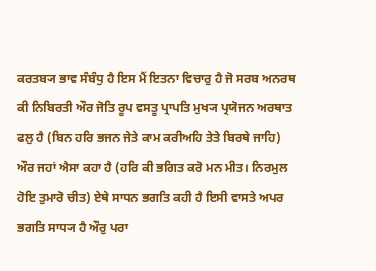ਕਰਤਬ੍ਯ ਭਾਵ ਸੰਬੰਧੁ ਹੈ ਇਸ ਮੈਂ ਇਤਨਾ ਵਿਚਾਰੁ ਹੈ ਜੋ ਸਰਬ ਅਨਰਥ ਕੀ ਨਿਬਿਰਤੀ ਔਰ ਜੋਤਿ ਰੂਪ ਵਸਤੂ ਪ੍ਰਾਪਤਿ ਮੁਖ੍ਯ ਪ੍ਰਯੋਜਨ ਅਰਥਾਤ ਫਲੁ ਹੈ (ਬਿਨ ਹਰਿ ਭਜਨ ਜੇਤੇ ਕਾਮ ਕਰੀਅਹਿ ਤੇਤੇ ਬਿਰਥੇ ਜਾਹਿ) ਔਰ ਜਹਾਂ ਐਸਾ ਕਹਾ ਹੈ (ਹਰਿ ਕੀ ਭਗਿਤ ਕਰੋ ਮਨ ਮੀਤ। ਨਿਰਮੁਲ ਹੋਇ ਤੁਮਾਰੋ ਚੀਤ) ਏਥੇ ਸਾਧਨ ਭਗਤਿ ਕਹੀ ਹੈ ਇਸੀ ਵਾਸਤੇ ਅਪਰ ਭਗਤਿ ਸਾਧ੍ਯ ਹੈ ਔਰੁ ਪਰਾ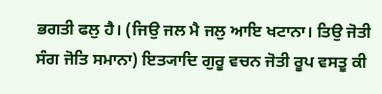ਭਗਤੀ ਫਲੁ ਹੈ। (ਜਿਉ ਜਲ ਮੈ ਜਲੁ ਆਇ ਖਟਾਨਾ। ਤਿਉ ਜੋਤੀ ਸੰਗ ਜੋਤਿ ਸਮਾਨਾ) ਇਤ੍ਯਾਦਿ ਗੁਰੂ ਵਚਨ ਜੋਤੀ ਰੂਪ ਵਸਤੂ ਕੀ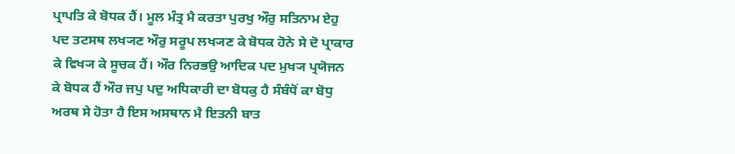ਪ੍ਰਾਪਤਿ ਕੇ ਬੋਧਕ ਹੈਂ। ਮੂਲ ਮੰਤ੍ਰ ਮੈ ਕਰਤਾ ਪੁਰਖੁ ਔਰੁ ਸਤਿਨਾਮ ਏਹੁ ਪਦ ਤਟਸਥ ਲਖ੍ਯਣ ਔਰੁ ਸਰੂਪ ਲਖ੍ਯਣ ਕੇ ਬੋਧਕ ਹੋਨੇ ਸੇ ਦੋ ਪ੍ਰਾਕਾਰ ਕੇ ਵਿਖ੍ਯ ਕੇ ਸੂਚਕ ਹੈਂ। ਔਰ ਨਿਰਭਉ ਆਦਿਕ ਪਦ ਮੁਖ੍ਯ ਪ੍ਰਯੋਜਨ ਕੇ ਬੋਧਕ ਹੈਂ ਔਰ ਜਪੁ ਪਦੁ ਅਧਿਕਾਰੀ ਦਾ ਬੋਧਕੁ ਹੈ ਸੰਬੰਧੋਂ ਕਾ ਬੋਧੁ ਅਰਥ ਸੇ ਹੋਤਾ ਹੈ ਇਸ ਅਸਥਾਨ ਮੈ ਇਤਨੀ ਬਾਤ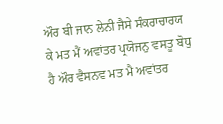ਔਰ ਬੀ ਜਾਨ ਲੇਨੀ ਜੈਸੇ ਸੰਕਰਾਚਾਰਯ ਕੇ ਮਤ ਮੈਂ ਅਵਾਂਤਰ ਪ੍ਰਯੋਜਨੁ ਵਸਤੂ ਬੋਧੁ ਹੈ ਔਰ ਵੈਸਨਵ ਮਤ ਮੈ ਅਵਾਂਤਰ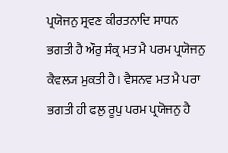ਪ੍ਰਯੋਜਨੁ ਸ੍ਰਵਣ ਕੀਰਤਨਾਦਿ ਸਾਧਨ ਭਗਤੀ ਹੈ ਔਰੁ ਸੰਕ੍ਰ ਮਤ ਮੈ ਪਰਮ ਪ੍ਰਯੋਜਨੁ ਕੈਵਲ੍ਯ ਮੁਕਤੀ ਹੈ। ਵੈਸਨਵ ਮਤ ਮੈ ਪਰਾ ਭਗਤੀ ਹੀ ਫਲੁ ਰੂਪੁ ਪਰਮ ਪ੍ਰਯੋਜਨੁ ਹੈ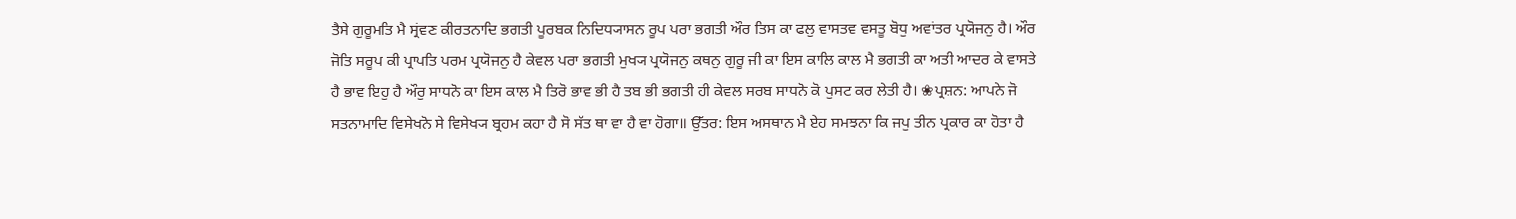ਤੈਸੇ ਗੁਰੂਮਤਿ ਮੈ ਸ੍ਰਂਵਣ ਕੀਰਤਨਾਦਿ ਭਗਤੀ ਪੂਰਬਕ ਨਿਦਿਧ੍ਯਾਸਨ ਰੂਪ ਪਰਾ ਭਗਤੀ ਔਰ ਤਿਸ ਕਾ ਫਲੁ ਵਾਸਤਵ ਵਸਤੂ ਬੋਧੁ ਅਵਾਂਤਰ ਪ੍ਰਯੋਜਨੁ ਹੈ। ਔਰ ਜੋਤਿ ਸਰੂਪ ਕੀ ਪ੍ਰਾਪਤਿ ਪਰਮ ਪ੍ਰਯੋਜਨੁ ਹੈ ਕੇਵਲ ਪਰਾ ਭਗਤੀ ਮੁਖ੍ਯ ਪ੍ਰਯੋਜਨੁ ਕਥਨੁ ਗੁਰੂ ਜੀ ਕਾ ਇਸ ਕਾਲਿ ਕਾਲ ਮੈ ਭਗਤੀ ਕਾ ਅਤੀ ਆਦਰ ਕੇ ਵਾਸਤੇ ਹੈ ਭਾਵ ਇਹੁ ਹੈ ਔਰੁ ਸਾਧਨੋ ਕਾ ਇਸ ਕਾਲ ਮੈ ਤਿਰੋ ਭਾਵ ਭੀ ਹੈ ਤਬ ਭੀ ਭਗਤੀ ਹੀ ਕੇਵਲ ਸਰਬ ਸਾਧਨੋ ਕੋ ਪੁਸਟ ਕਰ ਲੇਤੀ ਹੈ। ❀ਪ੍ਰਸ਼ਨ: ਆਪਨੇ ਜੋ ਸਤਨਾਮਾਦਿ ਵਿਸੇਖਨੋ ਸੇ ਵਿਸੇਖ੍ਯ ਬ੍ਰਹਮ ਕਹਾ ਹੈ ਸੋ ਸੱਤ ਥਾ ਵਾ ਹੈ ਵਾ ਹੋਗਾ॥ ਉੱਤਰ: ਇਸ ਅਸਥਾਨ ਮੈ ਏਹ ਸਮਝਨਾ ਕਿ ਜਪੁ ਤੀਨ ਪ੍ਰਕਾਰ ਕਾ ਹੋਤਾ ਹੈ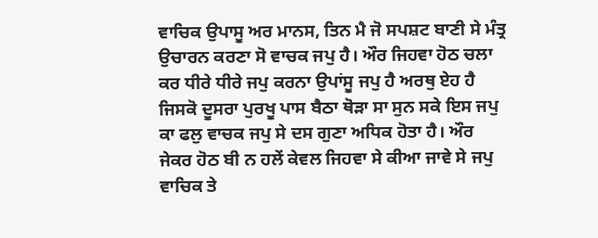ਵਾਚਿਕ ਉਪਾਸੂ ਅਰ ਮਾਨਸ, ਤਿਨ ਮੈ ਜੋ ਸਪਸ਼ਟ ਬਾਣੀ ਸੇ ਮੰਤ੍ਰ ਉਚਾਰਨ ਕਰਣਾ ਸੋ ਵਾਚਕ ਜਪੁ ਹੈ। ਔਰ ਜਿਹਵਾ ਹੋਠ ਚਲਾ ਕਰ ਧੀਰੇ ਧੀਰੇ ਜਪੁ ਕਰਨਾ ਉਪਾਂਸੂ ਜਪੁ ਹੈ ਅਰਥੁ ਏਹ ਹੈ ਜਿਸਕੋ ਦੂਸਰਾ ਪੁਰਖੂ ਪਾਸ ਬੈਠਾ ਥੋੜਾ ਸਾ ਸੁਨ ਸਕੇ ਇਸ ਜਪੁ ਕਾ ਫਲੁ ਵਾਚਕ ਜਪੁ ਸੇ ਦਸ ਗੁਣਾ ਅਧਿਕ ਹੋਤਾ ਹੈ। ਔਰ ਜੇਕਰ ਹੋਠ ਬੀ ਨ ਹਲੇਂ ਕੇਵਲ ਜਿਹਵਾ ਸੇ ਕੀਆ ਜਾਵੇ ਸੇ ਜਪੁ ਵਾਚਿਕ ਤੇ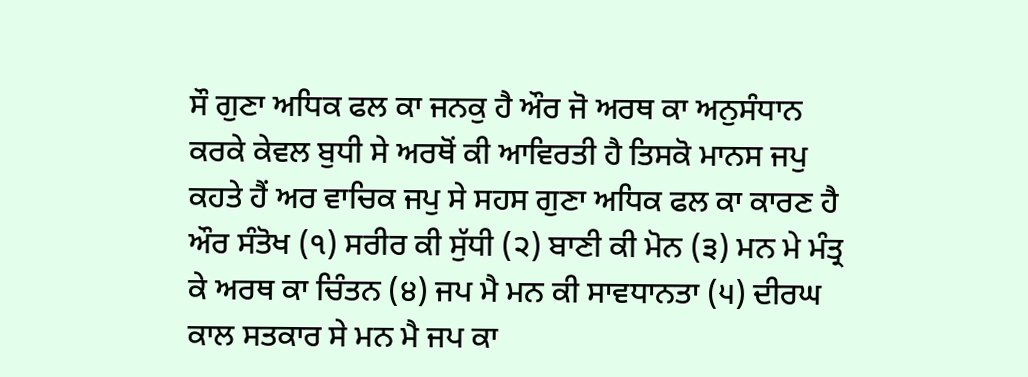ਸੌ ਗੁਣਾ ਅਧਿਕ ਫਲ ਕਾ ਜਨਕੁ ਹੈ ਔਰ ਜੋ ਅਰਥ ਕਾ ਅਨੁਸੰਧਾਨ ਕਰਕੇ ਕੇਵਲ ਬੁਧੀ ਸੇ ਅਰਥੋਂ ਕੀ ਆਵਿਰਤੀ ਹੈ ਤਿਸਕੋ ਮਾਨਸ ਜਪੁ ਕਹਤੇ ਹੈਂ ਅਰ ਵਾਚਿਕ ਜਪੁ ਸੇ ਸਹਸ ਗੁਣਾ ਅਧਿਕ ਫਲ ਕਾ ਕਾਰਣ ਹੈ ਔਰ ਸੰਤੋਖ (੧) ਸਰੀਰ ਕੀ ਸੁੱਧੀ (੨) ਬਾਣੀ ਕੀ ਮੋਨ (੩) ਮਨ ਮੇ ਮੰਤ੍ਰ ਕੇ ਅਰਥ ਕਾ ਚਿੰਤਨ (੪) ਜਪ ਮੈ ਮਨ ਕੀ ਸਾਵਧਾਨਤਾ (੫) ਦੀਰਘ ਕਾਲ ਸਤਕਾਰ ਸੇ ਮਨ ਮੈ ਜਪ ਕਾ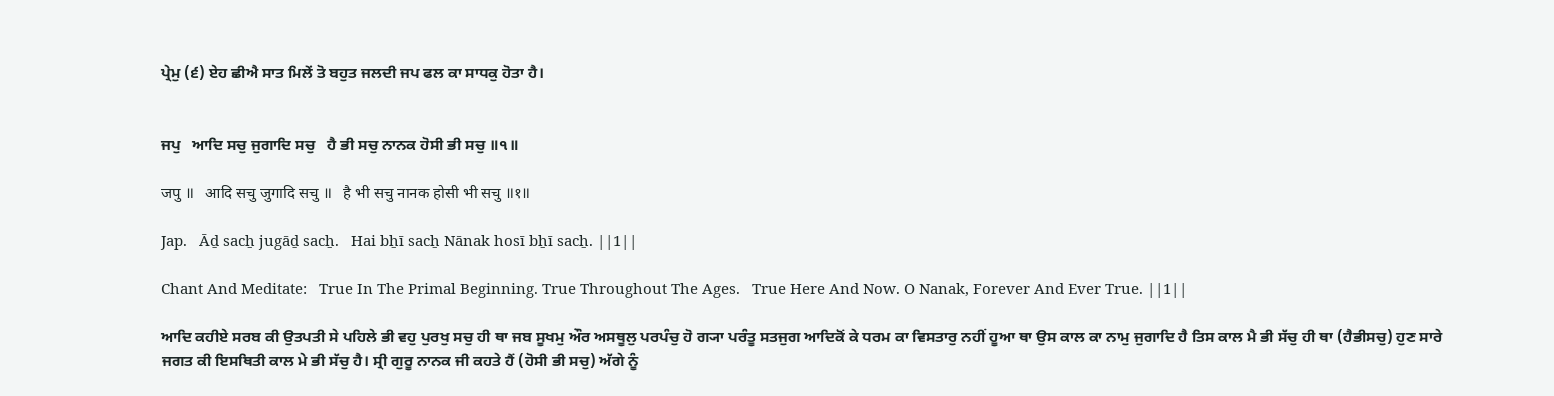ਪ੍ਰੇਮੁ (੬) ਏਹ ਛੀਐ ਸਾਤ ਮਿਲੇਂ ਤੋ ਬਹੁਤ ਜਲਦੀ ਜਪ ਫਲ ਕਾ ਸਾਧਕੁ ਹੋਤਾ ਹੈ।


ਜਪੁ   ਆਦਿ ਸਚੁ ਜੁਗਾਦਿ ਸਚੁ   ਹੈ ਭੀ ਸਚੁ ਨਾਨਕ ਹੋਸੀ ਭੀ ਸਚੁ ॥੧॥

जपु ॥   आदि सचु जुगादि सचु ॥   है भी सचु नानक होसी भी सचु ॥१॥

Jap.   Āḏ sacẖ jugāḏ sacẖ.   Hai bẖī sacẖ Nānak hosī bẖī sacẖ. ||1||

Chant And Meditate:   True In The Primal Beginning. True Throughout The Ages.   True Here And Now. O Nanak, Forever And Ever True. ||1||

ਆਦਿ ਕਹੀਏ ਸਰਬ ਕੀ ਉਤਪਤੀ ਸੇ ਪਹਿਲੇ ਭੀ ਵਹੁ ਪੁਰਖੁ ਸਚੁ ਹੀ ਥਾ ਜਬ ਸੂਖਮੁ ਔਰ ਅਸਥੂਲੁ ਪਰਪੰਚੁ ਹੋ ਗ੍ਯਾ ਪਰੰਤੂ ਸਤਜੁਗ ਆਦਿਕੋਂ ਕੇ ਧਰਮ ਕਾ ਵਿਸਤਾਰੁ ਨਹੀਂ ਹੂਆ ਥਾ ਉਸ ਕਾਲ ਕਾ ਨਾਮੁ ਜੁਗਾਦਿ ਹੈ ਤਿਸ ਕਾਲ ਮੈ ਭੀ ਸੱਚੁ ਹੀ ਥਾ (ਹੈਭੀਸਚੁ) ਹੁਣ ਸਾਰੇ ਜਗਤ ਕੀ ਇਸਥਿਤੀ ਕਾਲ ਮੇ ਭੀ ਸੱਚੁ ਹੈ। ਸ੍ਰੀ ਗੁਰੂ ਨਾਨਕ ਜੀ ਕਹਤੇ ਹੈਂ (ਹੋਸੀ ਭੀ ਸਚੁ) ਅੱਗੇ ਨੂੰ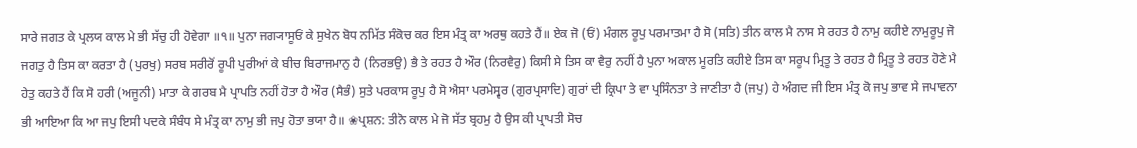ਸਾਰੇ ਜਗਤ ਕੇ ਪ੍ਰਲਯ ਕਾਲ ਮੇ ਭੀ ਸੱਚੁ ਹੀ ਹੋਵੇਗਾ ॥੧॥ ਪੁਨਾ ਜਗ੍ਯਾਸੂਓਂ ਕੇ ਸੁਖੇਨ ਬੋਧ ਨਮਿੱਤ ਸੰਕੋਚ ਕਰ ਇਸ ਮੰਤ੍ਰ ਕਾ ਅਰਥੁ ਕਹਤੇ ਹੈਂ॥ ਏਕ ਜੋ (ਓਂ) ਮੰਗਲ ਰੂਪੁ ਪਰਮਾਤਮਾ ਹੈ ਸੋ (ਸਤਿ) ਤੀਨ ਕਾਲ ਮੈ ਨਾਸ ਸੇ ਰਹਤ ਹੈ ਨਾਮੁ ਕਹੀਏ ਨਾਮੁਰੂਪੁ ਜੋ ਜਗਤੁ ਹੈ ਤਿਸ ਕਾ ਕਰਤਾ ਹੈ (ਪੁਰਖੁ) ਸਰਬ ਸਰੀਰੋਂ ਰੂਪੀ ਪੁਰੀਆਂ ਕੇ ਬੀਚ ਬਿਰਾਜਮਾਨੁ ਹੈ (ਨਿਰਭਉ) ਭੈ ਤੇ ਰਹਤ ਹੈ ਔਰ (ਨਿਰਵੈਰੁ) ਕਿਸੀ ਸੇ ਤਿਸ ਕਾ ਵੈਰੁ ਨਹੀਂ ਹੈ ਪੁਨਾ ਅਕਾਲ ਮੂਰਤਿ ਕਹੀਏ ਤਿਸ ਕਾ ਸਰੂਪ ਮ੍ਰਿਤੂ ਤੇ ਰਹਤ ਹੈ ਮ੍ਰਿਤੂ ਤੇ ਰਹਤ ਹੋਣੇ ਮੈ ਹੇਤੁ ਕਹਤੇ ਹੈਂ ਕਿ ਸੋ ਹਰੀ (ਅਜੂਨੀ) ਮਾਤਾ ਕੇ ਗਰਬ ਮੈ ਪ੍ਰਾਪਤਿ ਨਹੀਂ ਹੋਤਾ ਹੈ ਔਰ (ਸੈਭੰ) ਸੁਤੇ ਪਰਕਾਸ ਰੂਪੁ ਹੈ ਸੋ ਐਸਾ ਪਰਮੇਸ੍ਵਰ (ਗੁਰਪ੍ਰਸਾਦਿ) ਗੁਰਾਂ ਦੀ ਕ੍ਰਿਪਾ ਤੇ ਵਾ ਪ੍ਰਸਿੰਨਤਾ ਤੇ ਜਾਣੀਤਾ ਹੈ (ਜਪੁ) ਹੇ ਅੰਗਦ ਜੀ ਇਸ ਮੰਤ੍ਰ ਕੋ ਜਪੁ ਭਾਵ ਸੇ ਜਪਾਵਨਾ ਭੀ ਆਇਆ ਕਿ ਆ ਜਪੁ ਇਸੀ ਪਦਕੇ ਸੰਬੰਧ ਸੇ ਮੰਤ੍ਰ ਕਾ ਨਾਮੁ ਭੀ ਜਪੁ ਹੋਤਾ ਭਯਾ ਹੈ॥ ❀ਪ੍ਰਸ਼ਨ: ਤੀਨੋ ਕਾਲ ਮੇ ਜੋ ਸੱਤ ਬ੍ਰਹਮੁ ਹੈ ਉਸ ਕੀ ਪ੍ਰਾਪਤੀ ਸੋਚ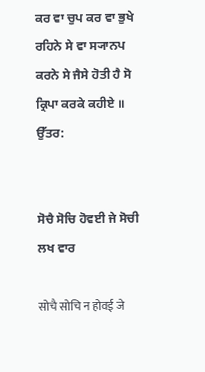ਕਰ ਵਾ ਚੁਪ ਕਰ ਵਾ ਭੁਖੇ ਰਹਿਨੇ ਸੇ ਵਾ ਸ੍ਯਾਨਪ ਕਰਨੇ ਸੇ ਜੈਸੇ ਹੋਤੀ ਹੈ ਸੋ ਕ੍ਰਿਪਾ ਕਰਕੇ ਕਹੀਏ ॥ ਉੱਤਰ:


ਸੋਚੈ ਸੋਚਿ ਹੋਵਈ ਜੇ ਸੋਚੀ ਲਖ ਵਾਰ

सोचै सोचि न होवई जे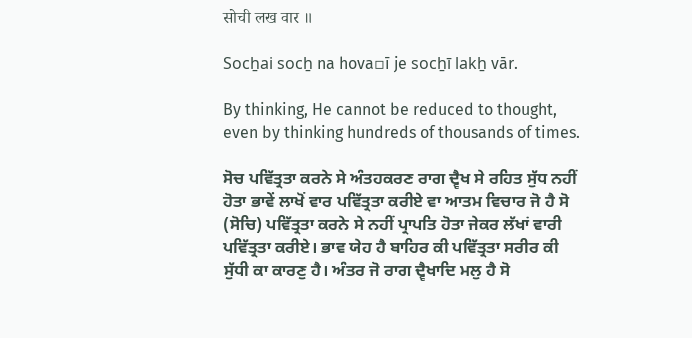सोची लख वार ॥

Socẖai socẖ na hova▫ī je socẖī lakẖ vār.

By thinking, He cannot be reduced to thought, even by thinking hundreds of thousands of times.

ਸੋਚ ਪਵਿੱਤ੍ਰਤਾ ਕਰਨੇ ਸੇ ਅੰਤਹਕਰਣ ਰਾਗ ਦ੍ਵੈਖ ਸੇ ਰਹਿਤ ਸੁੱਧ ਨਹੀਂ ਹੋਤਾ ਭਾਵੇਂ ਲਾਖੋਂ ਵਾਰ ਪਵਿੱਤ੍ਰਤਾ ਕਰੀਏ ਵਾ ਆਤਮ ਵਿਚਾਰ ਜੋ ਹੈ ਸੋ (ਸੋਚਿ) ਪਵਿੱਤ੍ਰਤਾ ਕਰਨੇ ਸੇ ਨਹੀਂ ਪ੍ਰਾਪਤਿ ਹੋਤਾ ਜੇਕਰ ਲੱਖਾਂ ਵਾਰੀ ਪਵਿੱਤ੍ਰਤਾ ਕਰੀਏ। ਭਾਵ ਯੇਹ ਹੈ ਬਾਹਿਰ ਕੀ ਪਵਿੱਤ੍ਰਤਾ ਸਰੀਰ ਕੀ ਸੁੱਧੀ ਕਾ ਕਾਰਣੁ ਹੈ। ਅੰਤਰ ਜੋ ਰਾਗ ਦ੍ਵੈਖਾਦਿ ਮਲੁ ਹੈ ਸੋ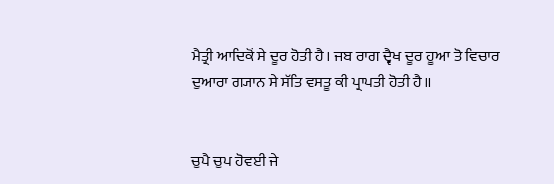ਮੈਤ੍ਰੀ ਆਦਿਕੋਂ ਸੇ ਦੂਰ ਹੋਤੀ ਹੈ। ਜਬ ਰਾਗ ਦ੍ਵੈਖ ਦੂਰ ਹੂਆ ਤੋ ਵਿਚਾਰ ਦੁਆਰਾ ਗ੍ਯਾਨ ਸੇ ਸੱਤਿ ਵਸਤੂ ਕੀ ਪ੍ਰਾਪਤੀ ਹੋਤੀ ਹੈ॥


ਚੁਪੈ ਚੁਪ ਹੋਵਈ ਜੇ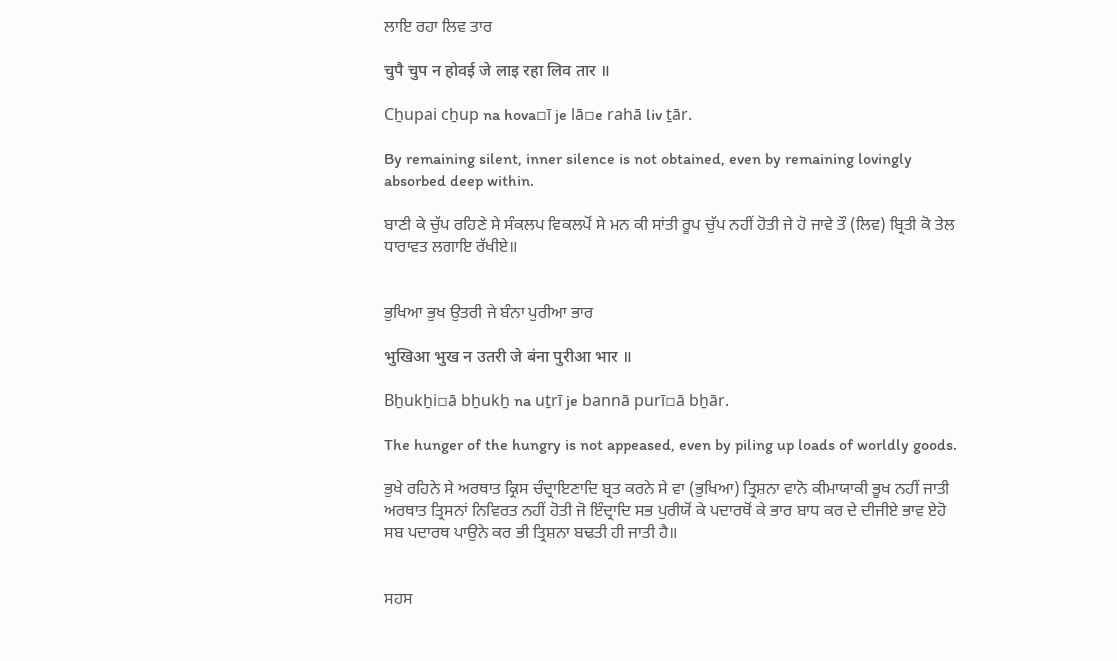ਲਾਇ ਰਹਾ ਲਿਵ ਤਾਰ

चुपै चुप न होवई जे लाइ रहा लिव तार ॥

Cẖupai cẖup na hova▫ī je lā▫e rahā liv ṯār.

By remaining silent, inner silence is not obtained, even by remaining lovingly absorbed deep within.

ਬਾਣੀ ਕੇ ਚੁੱਪ ਰਹਿਣੇ ਸੇ ਸੰਕਲਪ ਵਿਕਲਪੋਂ ਸੇ ਮਨ ਕੀ ਸਾਂਤੀ ਰੂਪ ਚੁੱਪ ਨਹੀਂ ਹੋਤੀ ਜੇ ਹੋ ਜਾਵੇ ਤੌ (ਲਿਵ) ਬ੍ਰਿਤੀ ਕੋ ਤੇਲ ਧਾਰਾਵਤ ਲਗਾਇ ਰੱਖੀਏ॥


ਭੁਖਿਆ ਭੁਖ ਉਤਰੀ ਜੇ ਬੰਨਾ ਪੁਰੀਆ ਭਾਰ

भुखिआ भुख न उतरी जे बंना पुरीआ भार ॥

Bẖukẖi▫ā bẖukẖ na uṯrī je bannā purī▫ā bẖār.

The hunger of the hungry is not appeased, even by piling up loads of worldly goods.

ਭੁਖੇ ਰਹਿਨੇ ਸੇ ਅਰਥਾਤ ਕ੍ਰਿਸ ਚੰਦ੍ਰਾਇਣਾਦਿ ਬ੍ਰਤ ਕਰਨੇ ਸੇ ਵਾ (ਭੁਖਿਆ) ਤ੍ਰਿਸ਼ਨਾ ਵਾਨੋ ਕੀਮਾਯਾਕੀ ਭੂਖ ਨਹੀਂ ਜਾਤੀ ਅਰਥਾਤ ਤ੍ਰਿਸਨਾਂ ਨਿਵਿਰਤ ਨਹੀਂ ਹੋਤੀ ਜੋ ਇੰਦ੍ਰਾਦਿ ਸਭ ਪੁਰੀਯੋਂ ਕੇ ਪਦਾਰਥੋਂ ਕੇ ਭਾਰ ਬਾਧ ਕਰ ਦੇ ਦੀਜੀਏ ਭਾਵ ਏਹੋ ਸਬ ਪਦਾਰਥ ਪਾਉਨੇ ਕਰ ਭੀ ਤ੍ਰਿਸ਼ਨਾ ਬਢਤੀ ਹੀ ਜਾਤੀ ਹੈ॥


ਸਹਸ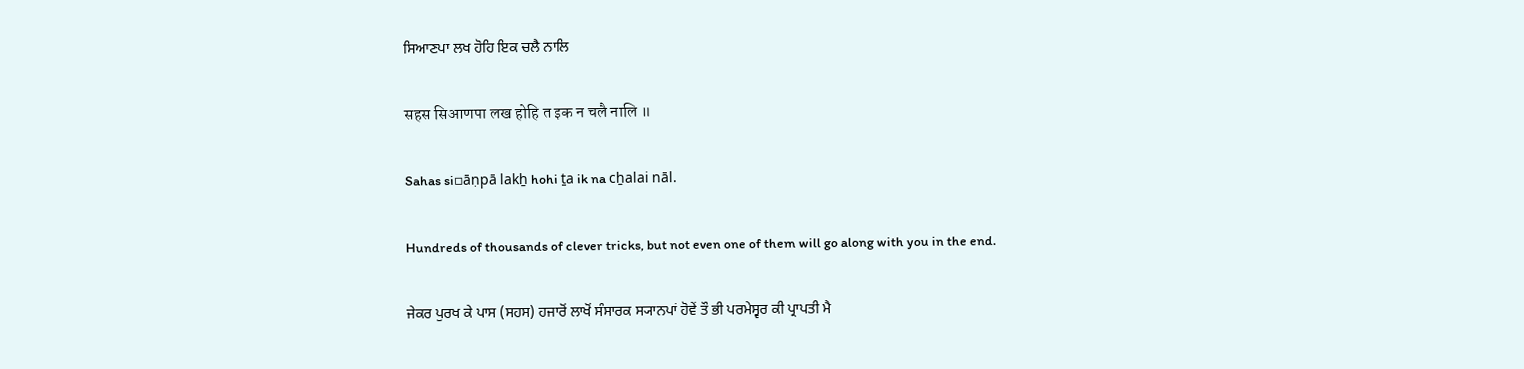ਸਿਆਣਪਾ ਲਖ ਹੋਹਿ ਇਕ ਚਲੈ ਨਾਲਿ

सहस सिआणपा लख होहि त इक न चलै नालि ॥

Sahas si▫āṇpā lakẖ hohi ṯa ik na cẖalai nāl.

Hundreds of thousands of clever tricks, but not even one of them will go along with you in the end.

ਜੇਕਰ ਪੁਰਖ ਕੇ ਪਾਸ (ਸਹਸ) ਹਜਾਰੋਂ ਲਾਖੋਂ ਸੰਸਾਰਕ ਸ੍ਯਾਨਪਾਂ ਹੋਵੇਂ ਤੌ ਭੀ ਪਰਮੇਸ੍ਵਰ ਕੀ ਪ੍ਰਾਪਤੀ ਮੈ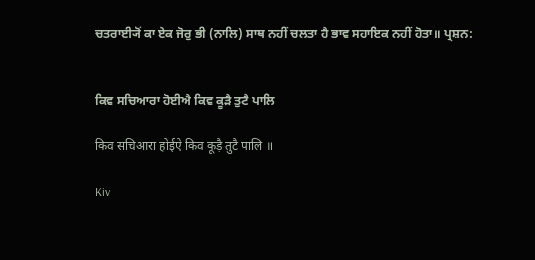ਚਤਰਾਈ੍ਯੋਂ ਕਾ ਏਕ ਜੋਰੁ ਭੀ (ਨਾਲਿ) ਸਾਥ ਨਹੀਂ ਚਲਤਾ ਹੈ ਭਾਵ ਸਹਾਇਕ ਨਹੀਂ ਹੋਤਾ॥ ਪ੍ਰਸ਼ਨ:


ਕਿਵ ਸਚਿਆਰਾ ਹੋਈਐ ਕਿਵ ਕੂੜੈ ਤੁਟੈ ਪਾਲਿ

किव सचिआरा होईऐ किव कूड़ै तुटै पालि ॥

Kiv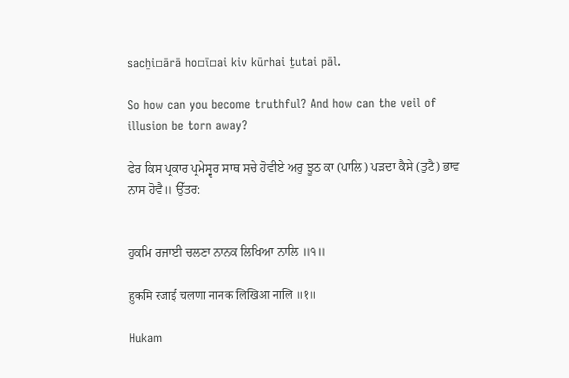sacẖi▫ārā ho▫ī▫ai kiv kūrhai ṯutai pāl.

So how can you become truthful? And how can the veil of illusion be torn away?

ਫੇਰ ਕਿਸ ਪ੍ਰਕਾਰ ਪ੍ਰਮੇਸ੍ਵਰ ਸਾਥ ਸਚੇ ਹੋਵੀਏ ਅਰੁ ਝੂਠ ਕਾ (ਪਾਲਿ) ਪੜਦਾ ਕੈਸੇ (ਤੁਟੈ) ਭਾਵ ਨਾਸ ਹੋਵੈ॥ ਉੱਤਰ:


ਹੁਕਮਿ ਰਜਾਈ ਚਲਣਾ ਨਾਨਕ ਲਿਖਿਆ ਨਾਲਿ ॥੧॥

हुकमि रजाई चलणा नानक लिखिआ नालि ॥१॥

Hukam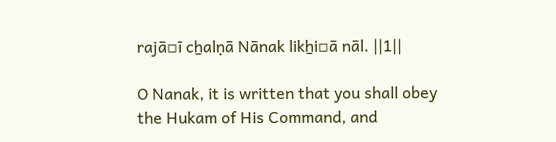rajā▫ī cẖalṇā Nānak likẖi▫ā nāl. ||1||

O Nanak, it is written that you shall obey the Hukam of His Command, and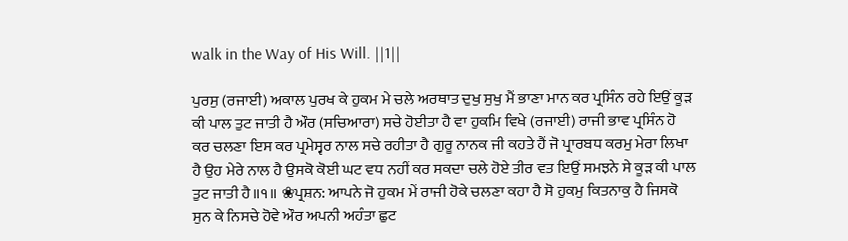walk in the Way of His Will. ||1||

ਪੁਰਸੁ (ਰਜਾਈ) ਅਕਾਲ ਪੁਰਖ ਕੇ ਹੁਕਮ ਮੇ ਚਲੇ ਅਰਥਾਤ ਦੁਖੁ ਸੁਖੁ ਮੈਂ ਭਾਣਾ ਮਾਨ ਕਰ ਪ੍ਰਸਿੰਨ ਰਹੇ ਇਉਂ ਕੂੜ ਕੀ ਪਾਲ ਤੁਟ ਜਾਤੀ ਹੈ ਔਰ (ਸਚਿਆਰਾ) ਸਚੇ ਹੋਈਤਾ ਹੈ ਵਾ ਹੁਕਮਿ ਵਿਖੇ (ਰਜਾਈ) ਰਾਜੀ ਭਾਵ ਪ੍ਰਸਿੰਨ ਹੋ ਕਰ ਚਲਣਾ ਇਸ ਕਰ ਪ੍ਰਮੇਸ੍ਵਰ ਨਾਲ ਸਚੇ ਰਹੀਤਾ ਹੈ ਗੁਰੂ ਨਾਨਕ ਜੀ ਕਹਤੇ ਹੈਂ ਜੋ ਪ੍ਰਾਰਬਧ ਕਰਮੁ ਮੇਰਾ ਲਿਖਾ ਹੈ ਉਹ ਮੇਰੇ ਨਾਲ ਹੈ ਉਸਕੋ ਕੋਈ ਘਟ ਵਧ ਨਹੀਂ ਕਰ ਸਕਦਾ ਚਲੇ ਹੋਏ ਤੀਰ ਵਤ ਇਉਂ ਸਮਝਨੇ ਸੇ ਕੂੜ ਕੀ ਪਾਲ ਤੁਟ ਜਾਤੀ ਹੈ॥੧॥ ❀ਪ੍ਰਸ਼ਨ: ਆਪਨੇ ਜੋ ਹੁਕਮ ਮੇਂ ਰਾਜੀ ਹੋਕੇ ਚਲਣਾ ਕਹਾ ਹੈ ਸੋ ਹੁਕਮੁ ਕਿਤਨਾਕੁ ਹੈ ਜਿਸਕੋ ਸੁਨ ਕੇ ਨਿਸਚੇ ਹੋਵੇ ਔਰ ਅਪਨੀ ਅਹੰਤਾ ਛੁਟ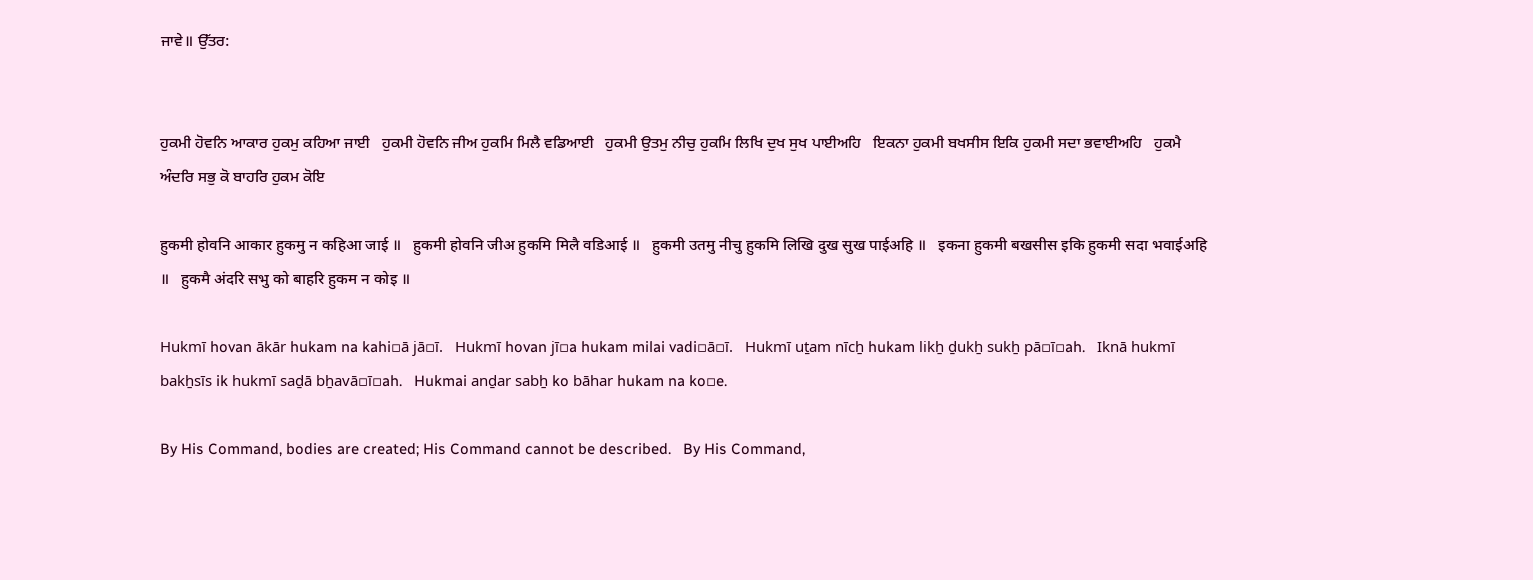ਜਾਵੇ॥ ਉੱਤਰ:


ਹੁਕਮੀ ਹੋਵਨਿ ਆਕਾਰ ਹੁਕਮੁ ਕਹਿਆ ਜਾਈ   ਹੁਕਮੀ ਹੋਵਨਿ ਜੀਅ ਹੁਕਮਿ ਮਿਲੈ ਵਡਿਆਈ   ਹੁਕਮੀ ਉਤਮੁ ਨੀਚੁ ਹੁਕਮਿ ਲਿਖਿ ਦੁਖ ਸੁਖ ਪਾਈਅਹਿ   ਇਕਨਾ ਹੁਕਮੀ ਬਖਸੀਸ ਇਕਿ ਹੁਕਮੀ ਸਦਾ ਭਵਾਈਅਹਿ   ਹੁਕਮੈ ਅੰਦਰਿ ਸਭੁ ਕੋ ਬਾਹਰਿ ਹੁਕਮ ਕੋਇ

हुकमी होवनि आकार हुकमु न कहिआ जाई ॥   हुकमी होवनि जीअ हुकमि मिलै वडिआई ॥   हुकमी उतमु नीचु हुकमि लिखि दुख सुख पाईअहि ॥   इकना हुकमी बखसीस इकि हुकमी सदा भवाईअहि ॥   हुकमै अंदरि सभु को बाहरि हुकम न कोइ ॥

Hukmī hovan ākār hukam na kahi▫ā jā▫ī.   Hukmī hovan jī▫a hukam milai vadi▫ā▫ī.   Hukmī uṯam nīcẖ hukam likẖ ḏukẖ sukẖ pā▫ī▫ah.   Iknā hukmī bakẖsīs ik hukmī saḏā bẖavā▫ī▫ah.   Hukmai anḏar sabẖ ko bāhar hukam na ko▫e.

By His Command, bodies are created; His Command cannot be described.   By His Command,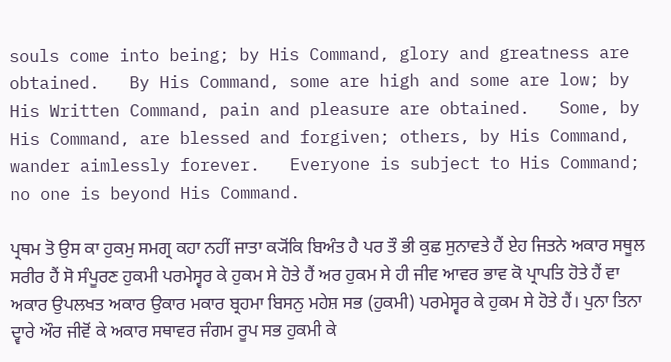souls come into being; by His Command, glory and greatness are obtained.   By His Command, some are high and some are low; by His Written Command, pain and pleasure are obtained.   Some, by His Command, are blessed and forgiven; others, by His Command, wander aimlessly forever.   Everyone is subject to His Command; no one is beyond His Command.

ਪ੍ਰਥਮ ਤੋ ਉਸ ਕਾ ਹੁਕਮੁ ਸਮਗ੍ਰ ਕਹਾ ਨਹੀਂ ਜਾਤਾ ਕ੍ਯੋਂਕਿ ਬਿਅੰਤ ਹੈ ਪਰ ਤੌ ਭੀ ਕੁਛ ਸੁਨਾਵਤੇ ਹੈਂ ਏਹ ਜਿਤਨੇ ਅਕਾਰ ਸਥੂਲ ਸਰੀਰ ਹੈਂ ਸੋ ਸੰਪੂਰਣ ਹੁਕਮੀ ਪਰਮੇਸ੍ਵਰ ਕੇ ਹੁਕਮ ਸੇ ਹੋਤੇ ਹੈਂ ਅਰ ਹੁਕਮ ਸੇ ਹੀ ਜੀਵ ਆਵਰ ਭਾਵ ਕੋ ਪ੍ਰਾਪਤਿ ਹੋਤੇ ਹੈਂ ਵਾ ਅਕਾਰ ਉਪਲਖਤ ਅਕਾਰ ਉਕਾਰ ਮਕਾਰ ਬ੍ਰਹਮਾ ਬਿਸਨੁ ਮਹੇਸ਼ ਸਭ (ਹੁਕਮੀ) ਪਰਮੇਸ੍ਵਰ ਕੇ ਹੁਕਮ ਸੇ ਹੋਤੇ ਹੈਂ। ਪੁਨਾ ਤਿਨਾ ਦ੍ਵਾਰੇ ਔਰ ਜੀਵੋਂ ਕੇ ਅਕਾਰ ਸਥਾਵਰ ਜੰਗਮ ਰੂਪ ਸਭ ਹੁਕਮੀ ਕੇ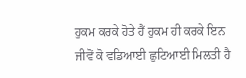ਹੁਕਮ ਕਰਕੇ ਹੋਤੇ ਹੈਂ ਹੁਕਮ ਹੀ ਕਰਕੇ ਇਨ ਜੀਵੋਂ ਕੋ ਵਡਿਆਈ ਛੁਟਿਆਈ ਮਿਲਤੀ ਹੈ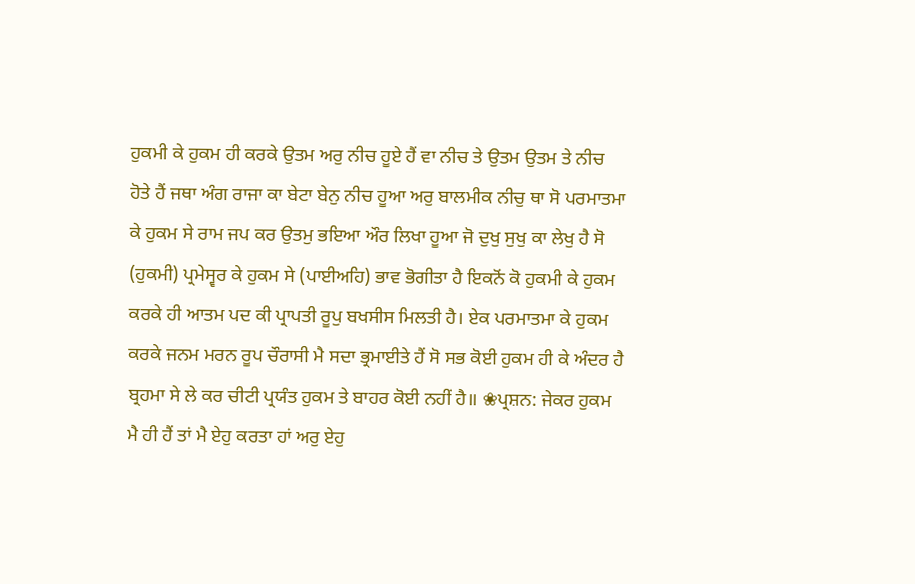ਹੁਕਮੀ ਕੇ ਹੁਕਮ ਹੀ ਕਰਕੇ ਉਤਮ ਅਰੁ ਨੀਚ ਹੂਏ ਹੈਂ ਵਾ ਨੀਚ ਤੇ ਉਤਮ ਉਤਮ ਤੇ ਨੀਚ ਹੋਤੇ ਹੈਂ ਜਥਾ ਅੰਗ ਰਾਜਾ ਕਾ ਬੇਟਾ ਬੇਨੁ ਨੀਚ ਹੂਆ ਅਰੁ ਬਾਲਮੀਕ ਨੀਚੁ ਥਾ ਸੋ ਪਰਮਾਤਮਾ ਕੇ ਹੁਕਮ ਸੇ ਰਾਮ ਜਪ ਕਰ ਉਤਮੁ ਭਇਆ ਔਰ ਲਿਖਾ ਹੂਆ ਜੋ ਦੁਖੁ ਸੁਖੁ ਕਾ ਲੇਖੁ ਹੈ ਸੋ (ਹੁਕਮੀ) ਪ੍ਰਮੇਸ੍ਵਰ ਕੇ ਹੁਕਮ ਸੇ (ਪਾਈਅਹਿ) ਭਾਵ ਭੋਗੀਤਾ ਹੈ ਇਕਨੋਂ ਕੋ ਹੁਕਮੀ ਕੇ ਹੁਕਮ ਕਰਕੇ ਹੀ ਆਤਮ ਪਦ ਕੀ ਪ੍ਰਾਪਤੀ ਰੂਪੁ ਬਖਸੀਸ ਮਿਲਤੀ ਹੈ। ਏਕ ਪਰਮਾਤਮਾ ਕੇ ਹੁਕਮ ਕਰਕੇ ਜਨਮ ਮਰਨ ਰੂਪ ਚੌਰਾਸੀ ਮੈ ਸਦਾ ਭ੍ਰਮਾਈਤੇ ਹੈਂ ਸੋ ਸਭ ਕੋਈ ਹੁਕਮ ਹੀ ਕੇ ਅੰਦਰ ਹੈ ਬ੍ਰਹਮਾ ਸੇ ਲੇ ਕਰ ਚੀਟੀ ਪ੍ਰਯੰਤ ਹੁਕਮ ਤੇ ਬਾਹਰ ਕੋਈ ਨਹੀਂ ਹੈ॥ ❀ਪ੍ਰਸ਼ਨ: ਜੇਕਰ ਹੁਕਮ ਮੈ ਹੀ ਹੈਂ ਤਾਂ ਮੈ ਏਹੁ ਕਰਤਾ ਹਾਂ ਅਰੁ ਏਹੁ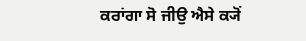ਕਰਾਂਗਾ ਸੋ ਜੀਉ ਐਸੇ ਕ੍ਯੋਂ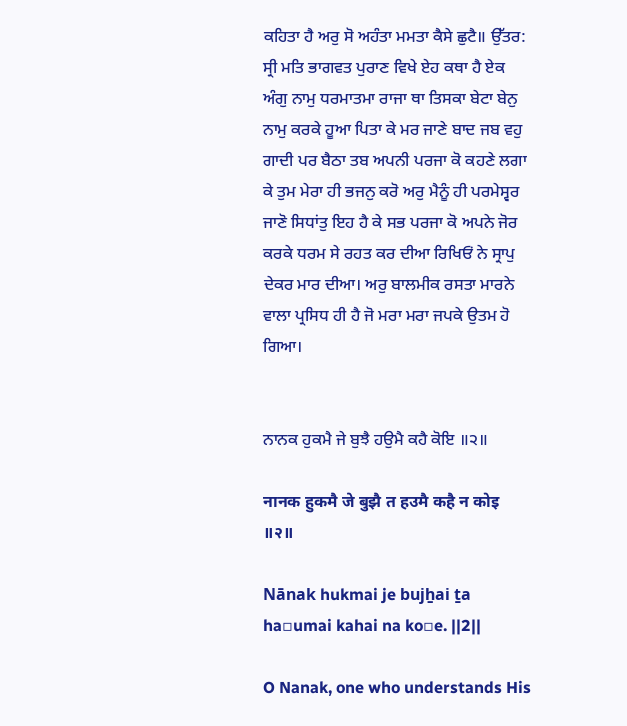ਕਹਿਤਾ ਹੈ ਅਰੁ ਸੋ ਅਹੰਤਾ ਮਮਤਾ ਕੈਸੇ ਛੁਟੈ॥ ਉੱਤਰ: ਸ੍ਰੀ ਮਤਿ ਭਾਗਵਤ ਪੁਰਾਣ ਵਿਖੇ ਏਹ ਕਥਾ ਹੈ ਏਕ ਅੰਗੁ ਨਾਮੁ ਧਰਮਾਤਮਾ ਰਾਜਾ ਥਾ ਤਿਸਕਾ ਬੇਟਾ ਬੇਨੁ ਨਾਮੁ ਕਰਕੇ ਹੂਆ ਪਿਤਾ ਕੇ ਮਰ ਜਾਣੇ ਬਾਦ ਜਬ ਵਹੁ ਗਾਦੀ ਪਰ ਬੈਠਾ ਤਬ ਅਪਨੀ ਪਰਜਾ ਕੋ ਕਹਣੇ ਲਗਾ ਕੇ ਤੁਮ ਮੇਰਾ ਹੀ ਭਜਨੁ ਕਰੋ ਅਰੁ ਮੈਨੂੰ ਹੀ ਪਰਮੇਸ੍ਵਰ ਜਾਣੋ ਸਿਧਾਂਤੁ ਇਹ ਹੈ ਕੇ ਸਭ ਪਰਜਾ ਕੋ ਅਪਨੇ ਜੋਰ ਕਰਕੇ ਧਰਮ ਸੇ ਰਹਤ ਕਰ ਦੀਆ ਰਿਖਿਓਂ ਨੇ ਸ੍ਰਾਪੁ ਦੇਕਰ ਮਾਰ ਦੀਆ। ਅਰੁ ਬਾਲਮੀਕ ਰਸਤਾ ਮਾਰਨੇ ਵਾਲਾ ਪ੍ਰਸਿਧ ਹੀ ਹੈ ਜੋ ਮਰਾ ਮਰਾ ਜਪਕੇ ਉਤਮ ਹੋ ਗਿਆ।


ਨਾਨਕ ਹੁਕਮੈ ਜੇ ਬੁਝੈ ਹਉਮੈ ਕਹੈ ਕੋਇ ॥੨॥

नानक हुकमै जे बुझै त हउमै कहै न कोइ ॥२॥

Nānak hukmai je bujẖai ṯa ha▫umai kahai na ko▫e. ||2||

O Nanak, one who understands His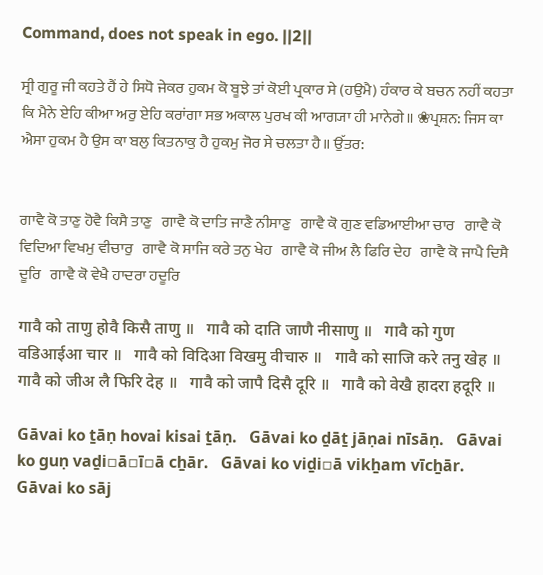Command, does not speak in ego. ||2||

ਸ੍ਰੀ ਗੁਰੂ ਜੀ ਕਹਤੇ ਹੈਂ ਹੇ ਸਿਧੋ ਜੇਕਰ ਹੁਕਮ ਕੋ ਬੂਝੇ ਤਾਂ ਕੋਈ ਪ੍ਰਕਾਰ ਸੇ (ਹਉਮੈ) ਹੰਕਾਰ ਕੇ ਬਚਨ ਨਹੀਂ ਕਹਤਾ ਕਿ ਮੈਨੇ ਏਹਿ ਕੀਆ ਅਰੁ ਏਹਿ ਕਰਾਂਗਾ ਸਭ ਅਕਾਲ ਪੁਰਖ ਕੀ ਆਗ੍ਯਾ ਹੀ ਮਾਨੇਗੇ॥ ❀ਪ੍ਰਸ਼ਨ: ਜਿਸ ਕਾ ਐਸਾ ਹੁਕਮ ਹੈ ਉਸ ਕਾ ਬਲੁ ਕਿਤਨਾਕੁ ਹੈ ਹੁਕਮੁ ਜੋਰ ਸੇ ਚਲਤਾ ਹੈ॥ ਉੱਤਰ:


ਗਾਵੈ ਕੋ ਤਾਣੁ ਹੋਵੈ ਕਿਸੈ ਤਾਣੁ   ਗਾਵੈ ਕੋ ਦਾਤਿ ਜਾਣੈ ਨੀਸਾਣੁ   ਗਾਵੈ ਕੋ ਗੁਣ ਵਡਿਆਈਆ ਚਾਰ   ਗਾਵੈ ਕੋ ਵਿਦਿਆ ਵਿਖਮੁ ਵੀਚਾਰੁ   ਗਾਵੈ ਕੋ ਸਾਜਿ ਕਰੇ ਤਨੁ ਖੇਹ   ਗਾਵੈ ਕੋ ਜੀਅ ਲੈ ਫਿਰਿ ਦੇਹ   ਗਾਵੈ ਕੋ ਜਾਪੈ ਦਿਸੈ ਦੂਰਿ   ਗਾਵੈ ਕੋ ਵੇਖੈ ਹਾਦਰਾ ਹਦੂਰਿ

गावै को ताणु होवै किसै ताणु ॥   गावै को दाति जाणै नीसाणु ॥   गावै को गुण वडिआईआ चार ॥   गावै को विदिआ विखमु वीचारु ॥   गावै को साजि करे तनु खेह ॥   गावै को जीअ लै फिरि देह ॥   गावै को जापै दिसै दूरि ॥   गावै को वेखै हादरा हदूरि ॥

Gāvai ko ṯāṇ hovai kisai ṯāṇ.   Gāvai ko ḏāṯ jāṇai nīsāṇ.   Gāvai ko guṇ vaḏi▫ā▫ī▫ā cẖār.   Gāvai ko viḏi▫ā vikẖam vīcẖār.   Gāvai ko sāj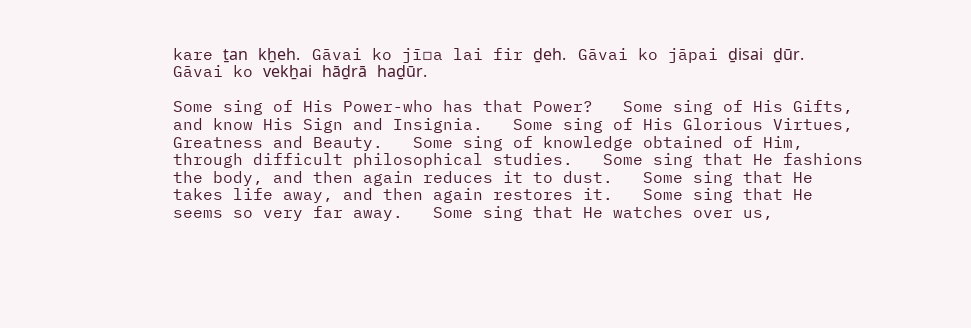kare ṯan kẖeh.   Gāvai ko jī▫a lai fir ḏeh.   Gāvai ko jāpai ḏisai ḏūr.   Gāvai ko vekẖai hāḏrā haḏūr.

Some sing of His Power-who has that Power?   Some sing of His Gifts, and know His Sign and Insignia.   Some sing of His Glorious Virtues, Greatness and Beauty.   Some sing of knowledge obtained of Him, through difficult philosophical studies.   Some sing that He fashions the body, and then again reduces it to dust.   Some sing that He takes life away, and then again restores it.   Some sing that He seems so very far away.   Some sing that He watches over us,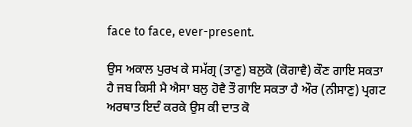face to face, ever-present.

ਉਸ ਅਕਾਲ ਪੁਰਖ ਕੇ ਸਮੱਗ੍ਰ (ਤਾਣੁ) ਬਲੁਕੋ (ਕੋਗਾਵੈ) ਕੌਣ ਗਾਇ ਸਕਤਾ ਹੈ ਜਬ ਕਿਸੀ ਮੈ ਐਸਾ ਬਲੁ ਹੋਵੈ ਤੌ ਗਾਇ ਸਕਤਾ ਹੈ ਔਰ (ਨੀਸਾਣੁ) ਪ੍ਰਗਟ ਅਰਥਾਤ ਇਦੰ ਕਰਕੇ ਉਸ ਕੀ ਦਾਤ ਕੋ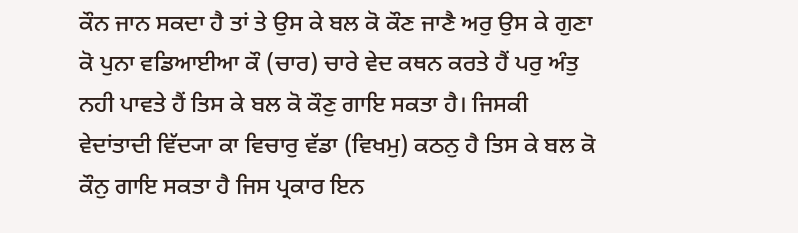ਕੌਨ ਜਾਨ ਸਕਦਾ ਹੈ ਤਾਂ ਤੇ ਉਸ ਕੇ ਬਲ ਕੋ ਕੌਣ ਜਾਣੈ ਅਰੁ ਉਸ ਕੇ ਗੁਣਾ ਕੋ ਪੁਨਾ ਵਡਿਆਈਆ ਕੌ (ਚਾਰ) ਚਾਰੇ ਵੇਦ ਕਥਨ ਕਰਤੇ ਹੈਂ ਪਰੁ ਅੰਤੁ ਨਹੀ ਪਾਵਤੇ ਹੈਂ ਤਿਸ ਕੇ ਬਲ ਕੋ ਕੌਣੁ ਗਾਇ ਸਕਤਾ ਹੈ। ਜਿਸਕੀ ਵੇਦਾਂਤਾਦੀ ਵਿੱਦ੍ਯਾ ਕਾ ਵਿਚਾਰੁ ਵੱਡਾ (ਵਿਖਮੁ) ਕਠਨੁ ਹੈ ਤਿਸ ਕੇ ਬਲ ਕੋ ਕੌਨੁ ਗਾਇ ਸਕਤਾ ਹੈ ਜਿਸ ਪ੍ਰਕਾਰ ਇਨ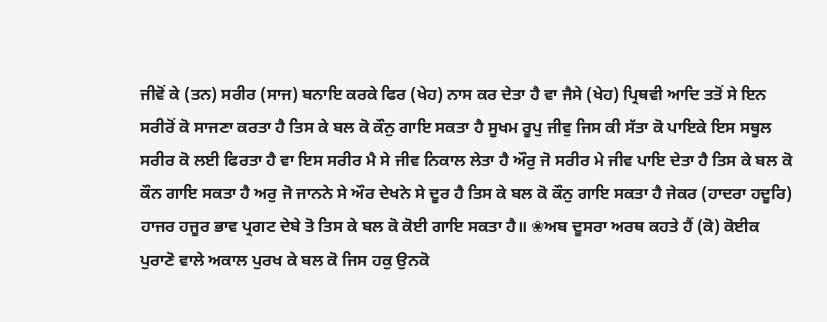ਜੀਵੋਂ ਕੇ (ਤਨ) ਸਰੀਰ (ਸਾਜ) ਬਨਾਇ ਕਰਕੇ ਫਿਰ (ਖੇਹ) ਨਾਸ ਕਰ ਦੇਤਾ ਹੈ ਵਾ ਜੈਸੇ (ਖੇਹ) ਪ੍ਰਿਥਵੀ ਆਦਿ ਤਤੋਂ ਸੇ ਇਨ ਸਰੀਰੋਂ ਕੋ ਸਾਜਣਾ ਕਰਤਾ ਹੈ ਤਿਸ ਕੇ ਬਲ ਕੋ ਕੌਨੁ ਗਾਇ ਸਕਤਾ ਹੈ ਸੂਖਮ ਰੂਪੁ ਜੀਵੁ ਜਿਸ ਕੀ ਸੱਤਾ ਕੋ ਪਾਇਕੇ ਇਸ ਸਥੂਲ ਸਰੀਰ ਕੋ ਲਈ ਫਿਰਤਾ ਹੈ ਵਾ ਇਸ ਸਰੀਰ ਮੈ ਸੇ ਜੀਵ ਨਿਕਾਲ ਲੇਤਾ ਹੈ ਔਰੁ ਜੋ ਸਰੀਰ ਮੇ ਜੀਵ ਪਾਇ ਦੇਤਾ ਹੈ ਤਿਸ ਕੇ ਬਲ ਕੋ ਕੌਨ ਗਾਇ ਸਕਤਾ ਹੈ ਅਰੁ ਜੋ ਜਾਨਨੇ ਸੇ ਔਰ ਦੇਖਨੇ ਸੇ ਦੂਰ ਹੈ ਤਿਸ ਕੇ ਬਲ ਕੋ ਕੌਨੁ ਗਾਇ ਸਕਤਾ ਹੈ ਜੇਕਰ (ਹਾਦਰਾ ਹਦੂਰਿ) ਹਾਜਰ ਹਜੂਰ ਭਾਵ ਪ੍ਰਗਟ ਦੇਬੇ ਤੋ ਤਿਸ ਕੇ ਬਲ ਕੋ ਕੋਈ ਗਾਇ ਸਕਤਾ ਹੈ॥ ❀ਅਬ ਦੂਸਰਾ ਅਰਥ ਕਹਤੇ ਹੈਂ (ਕੋ) ਕੋਈਕ ਪੁਰਾਣੋ ਵਾਲੇ ਅਕਾਲ ਪੁਰਖ ਕੇ ਬਲ ਕੋ ਜਿਸ ਹਕੁ ਉਨਕੋ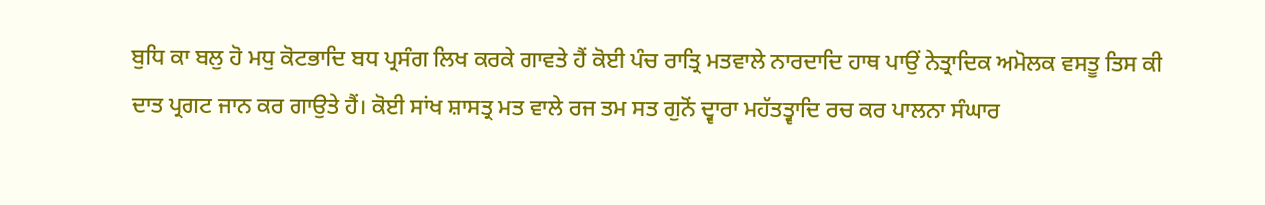ਬੁਧਿ ਕਾ ਬਲੁ ਹੋ ਮਧੁ ਕੋਟਭਾਦਿ ਬਧ ਪ੍ਰਸੰਗ ਲਿਖ ਕਰਕੇ ਗਾਵਤੇ ਹੈਂ ਕੋਈ ਪੰਚ ਰਾਤ੍ਰਿ ਮਤਵਾਲੇ ਨਾਰਦਾਦਿ ਹਾਥ ਪਾਉਂ ਨੇਤ੍ਰਾਦਿਕ ਅਮੋਲਕ ਵਸਤੂ ਤਿਸ ਕੀ ਦਾਤ ਪ੍ਰਗਟ ਜਾਨ ਕਰ ਗਾਉਤੇ ਹੈਂ। ਕੋਈ ਸਾਂਖ ਸ਼ਾਸਤ੍ਰ ਮਤ ਵਾਲੇ ਰਜ ਤਮ ਸਤ ਗੁਨੋਂ ਦ੍ਵਾਰਾ ਮਹੱਤਤ੍ਵਾਦਿ ਰਚ ਕਰ ਪਾਲਨਾ ਸੰਘਾਰ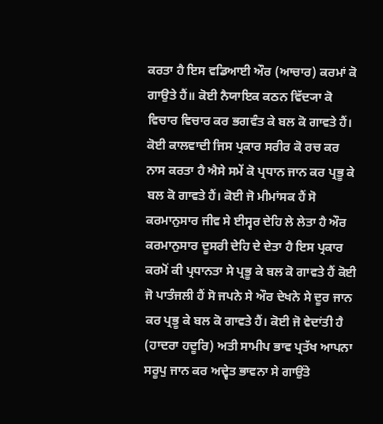ਕਰਤਾ ਹੈ ਇਸ ਵਡਿਆਈ ਔਰ (ਆਚਾਰ) ਕਰਮਾਂ ਕੋ ਗਾਉਤੇ ਹੈਂ॥ ਕੋਈ ਨੈਯਾਇਕ ਕਠਨ ਵਿੱਦ੍ਯਾ ਕੋ ਵਿਚਾਰ ਵਿਚਾਰ ਕਰ ਭਗਵੰਤ ਕੇ ਬਲ ਕੋ ਗਾਵਤੇ ਹੈਂ। ਕੋਈ ਕਾਲਵਾਦੀ ਜਿਸ ਪ੍ਰਕਾਰ ਸਰੀਰ ਕੋ ਰਚ ਕਰ ਨਾਸ ਕਰਤਾ ਹੈ ਐਸੇ ਸਮੇਂ ਕੋ ਪ੍ਰਧਾਨ ਜਾਨ ਕਰ ਪ੍ਰਭੂ ਕੇ ਬਲ ਕੋ ਗਾਵਤੇ ਹੈਂ। ਕੋਈ ਜੋ ਮੀਮਾਂਸਕ ਹੈਂ ਸੋ ਕਰਮਾਨੁਸਾਰ ਜੀਵ ਸੇ ਈਸ੍ਵਰ ਦੇਹਿ ਲੇ ਲੇਤਾ ਹੈ ਔਰ ਕਰਮਾਨੁਸਾਰ ਦੂਸਰੀ ਦੇਹਿ ਦੇ ਦੇਤਾ ਹੈ ਇਸ ਪ੍ਰਕਾਰ ਕਰਮੋਂ ਕੀ ਪ੍ਰਧਾਨਤਾ ਸੇ ਪ੍ਰਭੂ ਕੇ ਬਲ ਕੋ ਗਾਵਤੇ ਹੈਂ ਕੋਈ ਜੋ ਪਾਤੰਜਲੀ ਹੈਂ ਸੋ ਜਪਨੇ ਸੇ ਔਰ ਦੇਖਨੇ ਸੇ ਦੂਰ ਜਾਨ ਕਰ ਪ੍ਰਭੂ ਕੇ ਬਲ ਕੋ ਗਾਵਤੇ ਹੈਂ। ਕੋਈ ਜੋ ਵੇਦਾਂਤੀ ਹੈ (ਹਾਦਰਾ ਹਦੂਰਿ) ਅਤੀ ਸਾਮੀਪ ਭਾਵ ਪ੍ਰਤੱਖ ਆਪਨਾ ਸਰੂਪੁ ਜਾਨ ਕਰ ਅਦ੍ਵੇਤ ਭਾਵਨਾ ਸੇ ਗਾਉਂਤੇ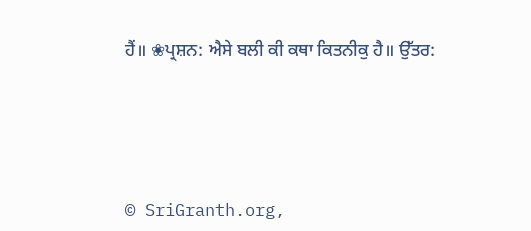ਹੈਂ॥ ❀ਪ੍ਰਸ਼ਨ: ਐਸੇ ਬਲੀ ਕੀ ਕਥਾ ਕਿਤਨੀਕੁ ਹੈ॥ ਉੱਤਰ:





© SriGranth.org,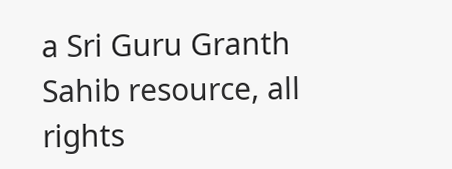a Sri Guru Granth Sahib resource, all rights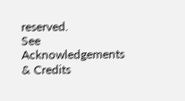reserved.
See Acknowledgements & Credits